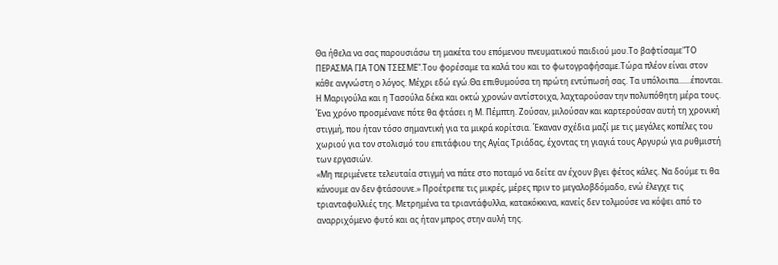Θα ήθελα να σας παρουσιάσω τη μακέτα του επόμενου πνευματικού παιδιού μου.Το βαφτίσαμε"ΤΟ ΠΕΡΑΣΜΑ ΓΙΑ ΤΟΝ ΤΣΕΣΜΕ".Του φορέσαμε τα καλά του και το φωτογραφήσαμε.Τώρα πλέον είναι στον κάθε ανγνώστη ο λόγος. Μέχρι εδώ εγώ.Θα επιθυμούσα τη πρώτη εντύπωσή σας. Τα υπόλοιπα......έπονται.
Η Μαριγούλα και η Τασούλα δέκα και οκτώ χρονών αντίστοιχα, λαχταρούσαν την πολυπόθητη μέρα τους. Ένα χρόνο προσμένανε πότε θα φτάσει η Μ. Πέμπτη. Ζούσαν, μιλούσαν και καρτερούσαν αυτή τη χρονική στιγμή, που ήταν τόσο σημαντική για τα μικρά κορίτσια. Έκαναν σχέδια μαζί με τις μεγάλες κοπέλες του χωριού για τον στολισμό του επιτάφιου της Αγίας Τριάδας, έχοντας τη γιαγιά τους Αργυρώ για ρυθμιστή των εργασιών.
«Μη περιμένετε τελευταία στιγμή να πάτε στο ποταμό να δείτε αν έχουν βγει φέτος κάλες. Να δούμε τι θα κάνουμε αν δεν φτάσουνε.» Προέτρεπε τις μικρές, μέρες πριν το μεγαλοβδόμαδο, ενώ έλεγχε τις τριανταφυλλιές της. Μετρημένα τα τριαντάφυλλα, κατακόκκινα, κανείς δεν τολμούσε να κόψει από τo αναρριχόμενο φυτό και ας ήταν μπρος στην αυλή της.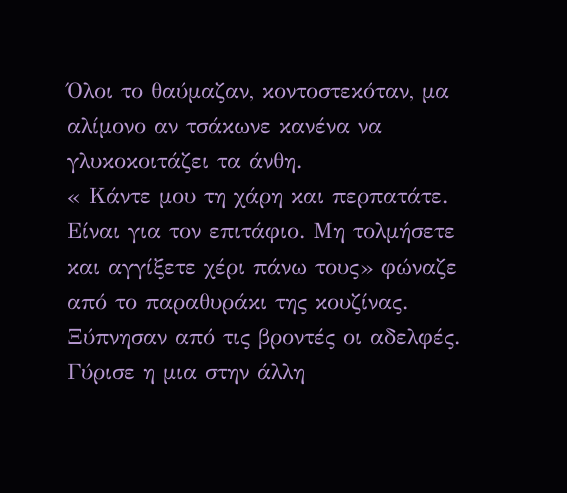Όλοι το θαύμαζαν, κοντοστεκόταν, μα αλίμονο αν τσάκωνε κανένα να γλυκοκοιτάζει τα άνθη.
« Κάντε μου τη χάρη και περπατάτε. Είναι για τον επιτάφιο. Μη τολμήσετε και αγγίξετε χέρι πάνω τους» φώναζε από το παραθυράκι της κουζίνας.
Ξύπνησαν από τις βροντές οι αδελφές. Γύρισε η μια στην άλλη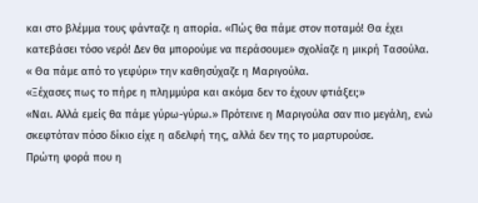και στο βλέμμα τους φάνταζε η απορία. «Πώς θα πάμε στον ποταμό! Θα έχει κατεβάσει τόσο νερό! Δεν θα μπορούμε να περάσουμε» σχολίαζε η μικρή Τασούλα.
« Θα πάμε από το γεφύρι» την καθησύχαζε η Μαριγούλα.
«Ξέχασες πως το πήρε η πλημμύρα και ακόμα δεν το έχουν φτιάξει;»
«Ναι. Αλλά εμείς θα πάμε γύρω-γύρω.» Πρότεινε η Μαριγούλα σαν πιο μεγάλη, ενώ σκεφτόταν πόσο δίκιο είχε η αδελφή της, αλλά δεν της το μαρτυρούσε.
Πρώτη φορά που η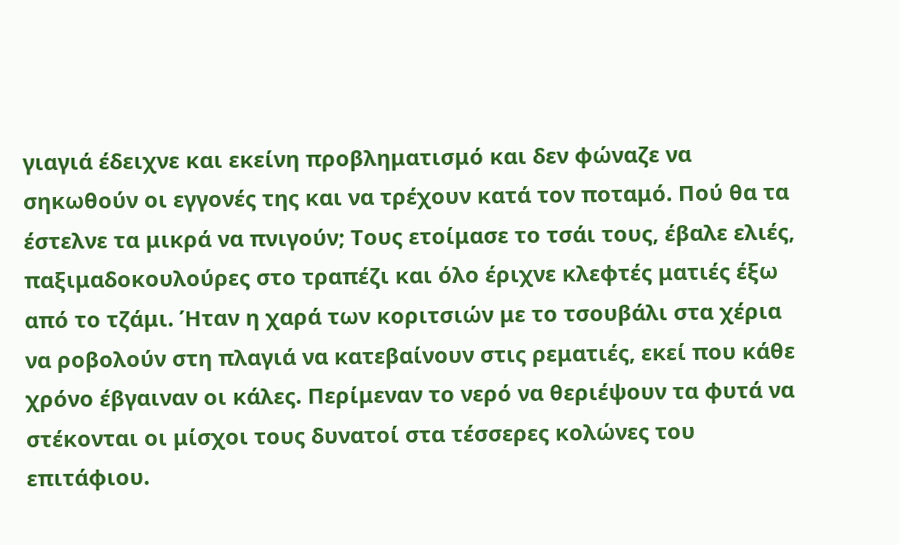γιαγιά έδειχνε και εκείνη προβληματισμό και δεν φώναζε να σηκωθούν οι εγγονές της και να τρέχουν κατά τον ποταμό. Πού θα τα έστελνε τα μικρά να πνιγούν; Τους ετοίμασε το τσάι τους, έβαλε ελιές, παξιμαδοκουλούρες στο τραπέζι και όλο έριχνε κλεφτές ματιές έξω από το τζάμι. Ήταν η χαρά των κοριτσιών με το τσουβάλι στα χέρια να ροβολούν στη πλαγιά να κατεβαίνουν στις ρεματιές, εκεί που κάθε χρόνο έβγαιναν οι κάλες. Περίμεναν το νερό να θεριέψουν τα φυτά να στέκονται οι μίσχοι τους δυνατοί στα τέσσερες κολώνες του επιτάφιου.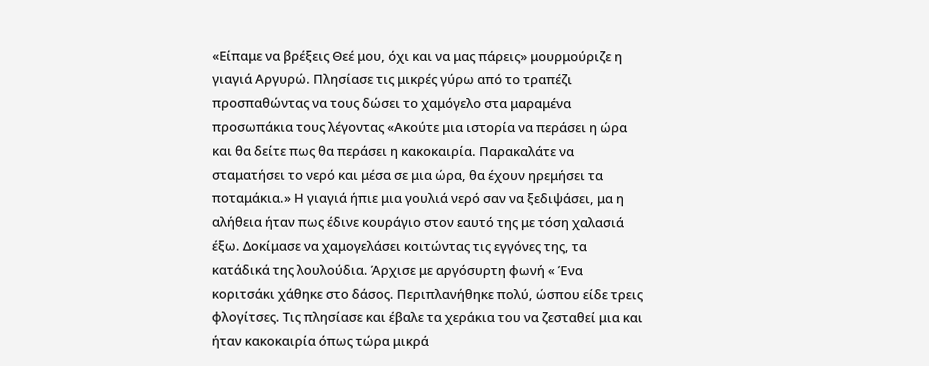«Είπαμε να βρέξεις Θεέ μου, όχι και να μας πάρεις» μουρμούριζε η γιαγιά Αργυρώ. Πλησίασε τις μικρές γύρω από το τραπέζι προσπαθώντας να τους δώσει το χαμόγελο στα μαραμένα προσωπάκια τους λέγοντας «Ακούτε μια ιστορία να περάσει η ώρα και θα δείτε πως θα περάσει η κακοκαιρία. Παρακαλάτε να σταματήσει το νερό και μέσα σε μια ώρα, θα έχουν ηρεμήσει τα ποταμάκια.» Η γιαγιά ήπιε μια γουλιά νερό σαν να ξεδιψάσει, μα η αλήθεια ήταν πως έδινε κουράγιο στον εαυτό της με τόση χαλασιά έξω. Δοκίμασε να χαμογελάσει κοιτώντας τις εγγόνες της, τα κατάδικά της λουλούδια. Άρχισε με αργόσυρτη φωνή « Ένα κοριτσάκι χάθηκε στο δάσος. Περιπλανήθηκε πολύ, ώσπου είδε τρεις φλογίτσες. Τις πλησίασε και έβαλε τα χεράκια του να ζεσταθεί μια και ήταν κακοκαιρία όπως τώρα μικρά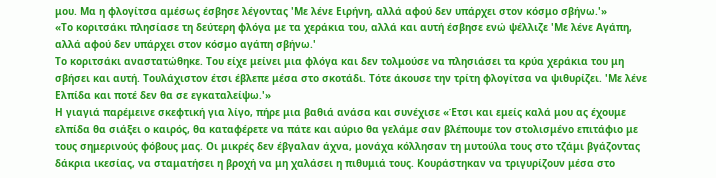μου. Μα η φλογίτσα αμέσως έσβησε λέγοντας 'Με λένε Ειρήνη, αλλά αφού δεν υπάρχει στον κόσμο σβήνω.'»
«Το κοριτσάκι πλησίασε τη δεύτερη φλόγα με τα χεράκια του, αλλά και αυτή έσβησε ενώ ψέλλιζε 'Με λένε Αγάπη, αλλά αφού δεν υπάρχει στον κόσμο αγάπη σβήνω.'
Το κοριτσάκι αναστατώθηκε. Του είχε μείνει μια φλόγα και δεν τολμούσε να πλησιάσει τα κρύα χεράκια του μη σβήσει και αυτή. Τουλάχιστον έτσι έβλεπε μέσα στο σκοτάδι. Τότε άκουσε την τρίτη φλογίτσα να ψιθυρίζει. 'Με λένε Ελπίδα και ποτέ δεν θα σε εγκαταλείψω.'»
Η γιαγιά παρέμεινε σκεφτική για λίγο, πήρε μια βαθιά ανάσα και συνέχισε «Έτσι και εμείς καλά μου ας έχουμε ελπίδα θα σιάξει ο καιρός, θα καταφέρετε να πάτε και αύριο θα γελάμε σαν βλέπουμε τον στολισμένο επιτάφιο με τους σημερινούς φόβους μας. Οι μικρές δεν έβγαλαν άχνα, μονάχα κόλλησαν τη μυτούλα τους στο τζάμι βγάζοντας δάκρια ικεσίας, να σταματήσει η βροχή να μη χαλάσει η πιθυμιά τους. Κουράστηκαν να τριγυρίζουν μέσα στο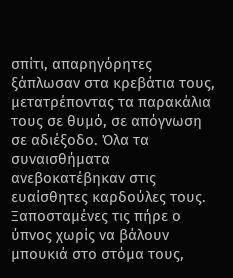σπίτι, απαρηγόρητες ξάπλωσαν στα κρεβάτια τους, μετατρέποντας τα παρακάλια τους σε θυμό, σε απόγνωση σε αδιέξοδο. Όλα τα συναισθήματα ανεβοκατέβηκαν στις ευαίσθητες καρδούλες τους. Ξαποσταμένες τις πήρε ο ύπνος χωρίς να βάλουν μπουκιά στο στόμα τους,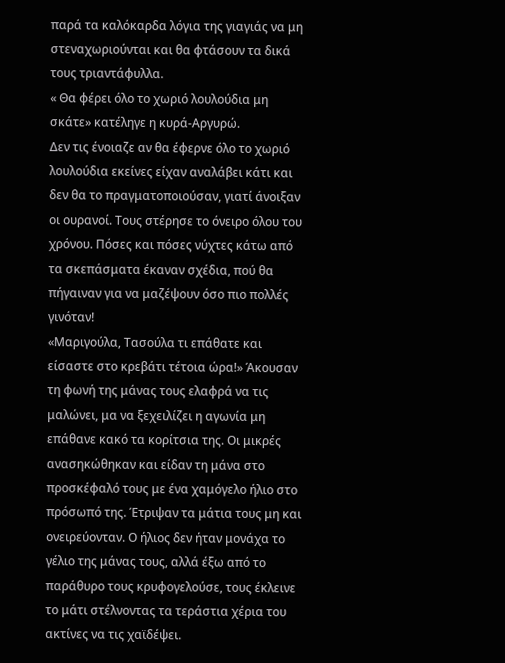παρά τα καλόκαρδα λόγια της γιαγιάς να μη στεναχωριούνται και θα φτάσουν τα δικά τους τριαντάφυλλα.
« Θα φέρει όλο το χωριό λουλούδια μη σκάτε» κατέληγε η κυρά-Αργυρώ.
Δεν τις ένοιαζε αν θα έφερνε όλο το χωριό λουλούδια εκείνες είχαν αναλάβει κάτι και δεν θα το πραγματοποιούσαν, γιατί άνοιξαν οι ουρανοί. Τους στέρησε το όνειρο όλου του χρόνου. Πόσες και πόσες νύχτες κάτω από τα σκεπάσματα έκαναν σχέδια, πού θα πήγαιναν για να μαζέψουν όσο πιο πολλές γινόταν!
«Μαριγούλα, Τασούλα τι επάθατε και είσαστε στο κρεβάτι τέτοια ώρα!» Άκουσαν τη φωνή της μάνας τους ελαφρά να τις μαλώνει, μα να ξεχειλίζει η αγωνία μη επάθανε κακό τα κορίτσια της. Οι μικρές ανασηκώθηκαν και είδαν τη μάνα στο προσκέφαλό τους με ένα χαμόγελο ήλιο στο πρόσωπό της. Έτριψαν τα μάτια τους μη και ονειρεύονταν. Ο ήλιος δεν ήταν μονάχα το γέλιο της μάνας τους, αλλά έξω από το παράθυρο τους κρυφογελούσε, τους έκλεινε το μάτι στέλνοντας τα τεράστια χέρια του ακτίνες να τις χαϊδέψει.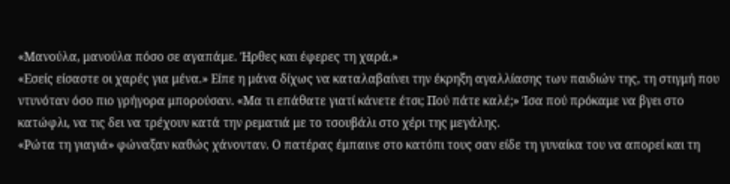«Μανούλα, μανούλα πόσο σε αγαπάμε. Ήρθες και έφερες τη χαρά.»
«Εσείς είσαστε οι χαρές για μένα.» Είπε η μάνα δίχως να καταλαβαίνει την έκρηξη αγαλλίασης των παιδιών της, τη στιγμή που ντυνόταν όσο πιο γρήγορα μπορούσαν. «Μα τι επάθατε γιατί κάνετε έτσι; Πού πάτε καλέ;» Ίσα πού πρόκαμε να βγει στο κατώφλι, να τις δει να τρέχουν κατά την ρεματιά με το τσουβάλι στο χέρι της μεγάλης.
«Ρώτα τη γιαγιά» φώναξαν καθώς χάνονταν. Ο πατέρας έμπαινε στο κατόπι τους σαν είδε τη γυναίκα του να απορεί και τη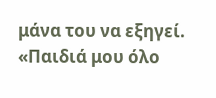μάνα του να εξηγεί. «Παιδιά μου όλο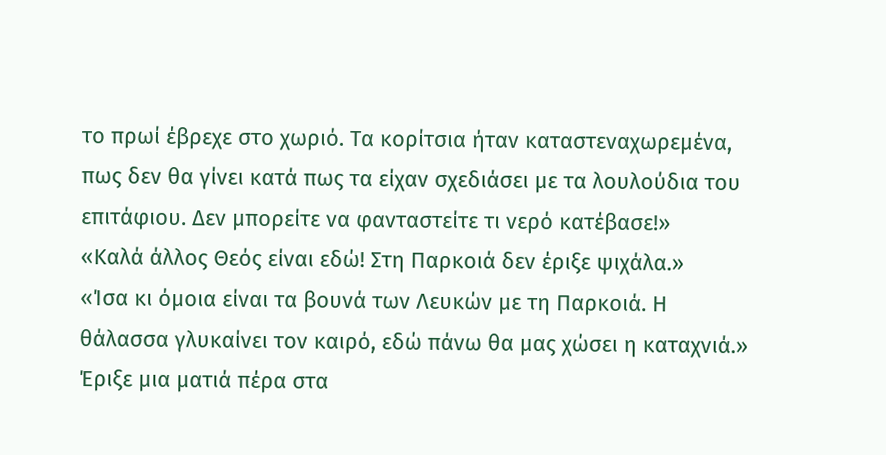το πρωί έβρεχε στο χωριό. Τα κορίτσια ήταν καταστεναχωρεμένα, πως δεν θα γίνει κατά πως τα είχαν σχεδιάσει με τα λουλούδια του επιτάφιου. Δεν μπορείτε να φανταστείτε τι νερό κατέβασε!»
«Καλά άλλος Θεός είναι εδώ! Στη Παρκοιά δεν έριξε ψιχάλα.»
«Ίσα κι όμοια είναι τα βουνά των Λευκών με τη Παρκοιά. Η θάλασσα γλυκαίνει τον καιρό, εδώ πάνω θα μας χώσει η καταχνιά.» Έριξε μια ματιά πέρα στα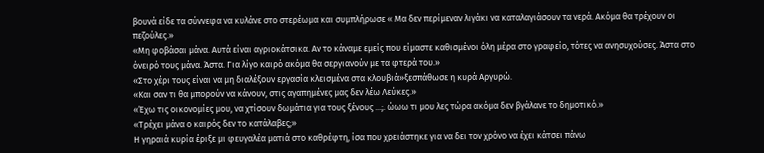βουνά είδε τα σύννεφα να κυλάνε στο στερέωμα και συμπλήρωσε « Μα δεν περίμεναν λιγάκι να καταλαγιάσουν τα νερά. Ακόμα θα τρέχουν οι πεζούλες.»
«Μη φοβάσαι μάνα. Αυτά είναι αγριοκάτσικα. Αν το κάναμε εμείς που είμαστε καθισμένοι όλη μέρα στο γραφείο, τότες να ανησυχούσες. Άστα στο όνειρό τους μάνα. Άστα. Για λίγο καιρό ακόμα θα σεργιανούν με τα φτερά του.»
«Στο χέρι τους είναι να μη διαλέξουν εργασία κλεισμένα στα κλουβιά»ξεσπάθωσε η κυρά Αργυρώ.
«Και σαν τι θα μπορούν να κάνουν, στις αγαπημένες μας δεν λέω Λεύκες.»
«Έχω τις οικονομίες μου, να χτίσουν δωμάτια για τους ξένους ...;. ώωω τι μου λες τώρα ακόμα δεν βγάλανε το δημοτικό.»
«Τρέχει μάνα ο καιρός δεν το κατάλαβες;»
Η γηραιά κυρία έριξε μι φευγαλέα ματιά στο καθρέφτη, ίσα που χρειάστηκε για να δει τον χρόνο να έχει κάτσει πάνω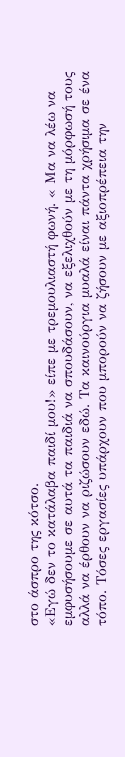στο άσπρο της κότσο.
«Εγώ δεν το κατάλαβα παιδί μου!» είπε με τρεμουλιαστή φωνή. « Μα να λέω να εμφυσήσουμε σε αυτά τα παιδιά να σπουδάσουν, να εξελιχθούν με τη μόρφωσή τους αλλά να έρθουν να ριζώσουν εδώ. Τα καινούργια μυαλά είναι πάντα χρήσιμα σε ένα τόπο. Τόσες εργασίες υπάρχουν που μπορούν να ζήσουν με αξιοπρέπεια την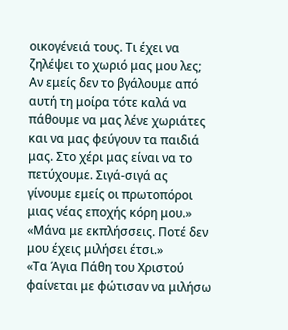οικογένειά τους. Τι έχει να ζηλέψει το χωριό μας μου λες; Αν εμείς δεν το βγάλουμε από αυτή τη μοίρα τότε καλά να πάθουμε να μας λένε χωριάτες και να μας φεύγουν τα παιδιά μας. Στο χέρι μας είναι να το πετύχουμε. Σιγά-σιγά ας γίνουμε εμείς οι πρωτοπόροι μιας νέας εποχής κόρη μου.»
«Μάνα με εκπλήσσεις. Ποτέ δεν μου έχεις μιλήσει έτσι.»
«Τα Άγια Πάθη του Χριστού φαίνεται με φώτισαν να μιλήσω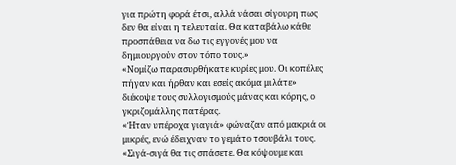για πρώτη φορά έτσι, αλλά νάσαι σίγουρη πως δεν θα είναι η τελευταία. Θα καταβάλω κάθε προσπάθεια να δω τις εγγονές μου να δημιουργούν στον τόπο τους.»
«Νομίζω παρασυρθήκατε κυρίες μου. Οι κοπέλες πήγαν και ήρθαν και εσείς ακόμα μιλάτε» διέκοψε τους συλλογισμούς μάνας και κόρης, ο γκριζομάλλης πατέρας.
«Ήταν υπέροχα γιαγιά» φώναζαν από μακριά οι μικρές, ενώ έδειχναν το γεμάτο τσουβάλι τους.
«Σιγά-σιγά θα τις σπάσετε. Θα κόψουμε και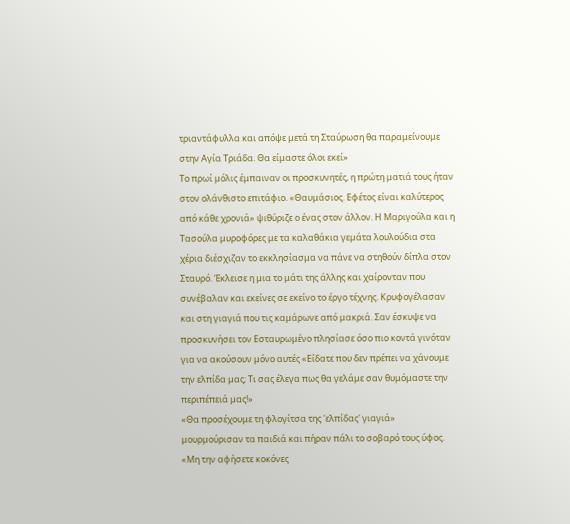τριαντάφυλλα και απόψε μετά τη Σταύρωση θα παραμείνουμε στην Αγία Τριάδα. Θα είμαστε όλοι εκεί»
Το πρωί μόλις έμπαιναν οι προσκυνητές, η πρώτη ματιά τους ήταν στον ολάνθιστο επιτάφιο. «Θαυμάσιος. Εφέτος είναι καλύτερος από κάθε χρονιά» ψιθύριζε ο ένας στον άλλον. Η Μαριγούλα και η Τασούλα μυροφόρες με τα καλαθάκια γεμάτα λουλούδια στα χέρια διέσχιζαν το εκκλησίασμα να πάνε να στηθούν δίπλα στον Σταυρό. Έκλεισε η μια το μάτι της άλλης και χαίρονταν που συνέβαλαν και εκείνες σε εκείνο το έργο τέχνης. Κρυφογέλασαν και στη γιαγιά που τις καμάρωνε από μακριά. Σαν έσκυψε να προσκυνήσει τον Εσταυρωμένο πλησίασε όσο πιο κοντά γινόταν για να ακούσουν μόνο αυτές «Είδατε που δεν πρέπει να χάνουμε την ελπίδα μας; Τι σας έλεγα πως θα γελάμε σαν θυμόμαστε την περιπέπειά μας!»
«Θα προσέχουμε τη φλογίτσα της 'ελπίδας' γιαγιά» μουρμούρισαν τα παιδιά και πήραν πάλι το σοβαρό τους ύφος.
«Μη την αφήσετε κοκόνες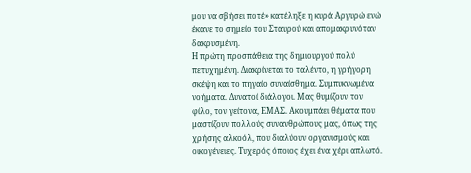μου να σβήσει ποτέ» κατέληξε η κυρά Αργυρώ ενώ έκανε το σημείο του Σταυρού και απομακρυνόταν δακρυσμένη.
Η πρώτη προσπάθεια της δημιουργού πολύ πετυχημένη. Διακρίνεται το ταλέντο, η γρήγορη σκέψη και το πηγαίο συναίσθημα. Συμπυκνωμένα νοήματα. Δυνατοί διάλογοι. Μας θυμίζουν τον φίλο, τον γείτονα, ΕΜΑΣ. Ακουμπάει θέματα που μαστίζουν πολλούς συνανθρώπους μας, όπως της χρήσης αλκοόλ, που διαλύουν οργανισμούς και οικογένειες. Τυχερός όποιος έχει ένα χέρι απλωτό.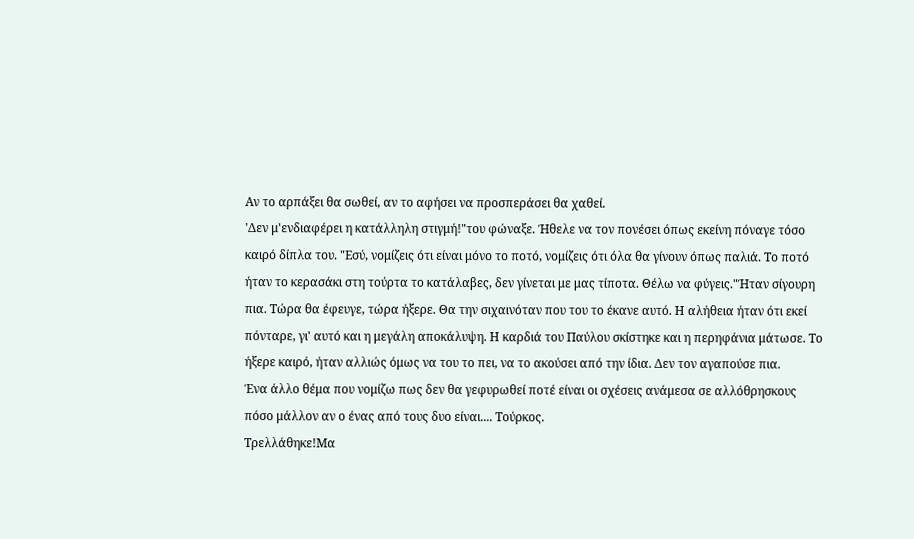Αν το αρπάξει θα σωθεί, αν το αφήσει να προσπεράσει θα χαθεί.
'Δεν μ'ενδιαφέρει η κατάλληλη στιγμή!"του φώναξε. Ήθελε να τον πονέσει όπως εκείνη πόναγε τόσο καιρό δίπλα του. "Εσύ, νομίζεις ότι είναι μόνο το ποτό, νομίζεις ότι όλα θα γίνουν όπως παλιά. Το ποτό ήταν το κερασάκι στη τούρτα το κατάλαβες, δεν γίνεται με μας τίποτα. Θέλω να φύγεις."Ήταν σίγουρη πια. Τώρα θα έφευγε, τώρα ήξερε. Θα την σιχαινόταν που του το έκανε αυτό. Η αλήθεια ήταν ότι εκεί πόνταρε, γι' αυτό και η μεγάλη αποκάλυψη. Η καρδιά του Παύλου σκίστηκε και η περηφάνια μάτωσε. Το ήξερε καιρό, ήταν αλλιώς όμως να του το πει, να το ακούσει από την ίδια. Δεν τον αγαπούσε πια.
Ένα άλλο θέμα που νομίζω πως δεν θα γεφυρωθεί ποτέ είναι οι σχέσεις ανάμεσα σε αλλόθρησκους πόσο μάλλον αν ο ένας από τους δυο είναι.... Τούρκος.
Τρελλάθηκε!Μα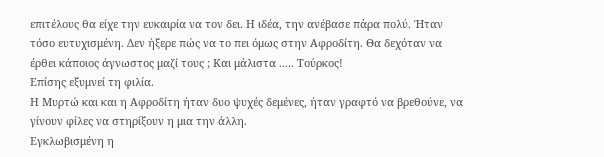επιτέλους θα είχε την ευκαιρία να τον δει. Η ιδέα, την ανέβασε πάρα πολύ. Ήταν τόσο ευτυχισμένη. Δεν ήξερε πώς να το πει όμως στην Αφροδίτη. Θα δεχόταν να έρθει κάποιος άγνωστος μαζί τους ; Και μάλιστα ..... Τούρκος!
Επίσης εξυμνεί τη φιλία.
Η Μυρτώ και και η Αφροδίτη ήταν δυο ψυχές δεμένες, ήταν γραφτό να βρεθούνε, να γίνουν φίλες να στηρίξουν η μια την άλλη.
Εγκλωβισμένη η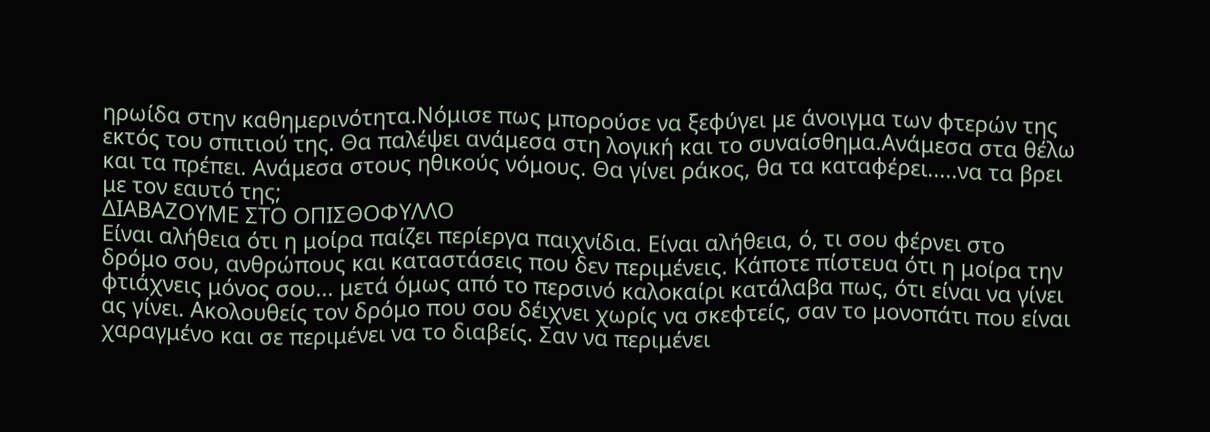ηρωίδα στην καθημερινότητα.Νόμισε πως μπορούσε να ξεφύγει με άνοιγμα των φτερών της εκτός του σπιτιού της. Θα παλέψει ανάμεσα στη λογική και το συναίσθημα.Ανάμεσα στα θέλω και τα πρέπει. Ανάμεσα στους ηθικούς νόμους. Θα γίνει ράκος, θα τα καταφέρει.....να τα βρει με τον εαυτό της;
ΔΙΑΒΑΖΟΥΜΕ ΣΤΟ ΟΠΙΣΘΟΦΥΛΛΟ
Είναι αλήθεια ότι η μοίρα παίζει περίεργα παιχνίδια. Είναι αλήθεια, ό, τι σου φέρνει στο δρόμο σου, ανθρώπους και καταστάσεις που δεν περιμένεις. Κάποτε πίστευα ότι η μοίρα την φτιάχνεις μόνος σου... μετά όμως από το περσινό καλοκαίρι κατάλαβα πως, ότι είναι να γίνει ας γίνει. Ακολουθείς τον δρόμο που σου δέιχνει χωρίς να σκεφτείς, σαν το μονοπάτι που είναι χαραγμένο και σε περιμένει να το διαβείς. Σαν να περιμένει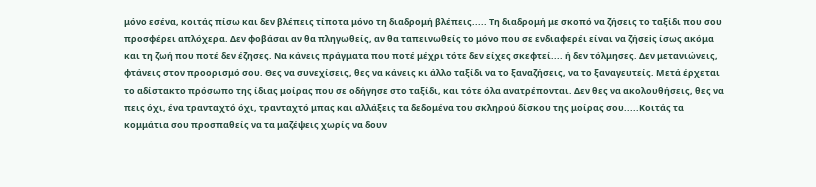μόνο εσένα, κοιτάς πίσω και δεν βλέπεις τίποτα μόνο τη διαδρομή βλέπεις..... Τη διαδρομή με σκοπό να ζήσεις το ταξίδι που σου προσφέρει απλόχερα. Δεν φοβάσαι αν θα πληγωθείς, αν θα ταπεινωθείς το μόνο που σε ενδιαφερέι είναι να ζήσεiς ίσως ακόμα και τη ζωή που ποτέ δεν έζησες. Να κάνεις πράγματα που ποτέ μέχρι τότε δεν είχες σκεφτεί.... ή δεν τόλμησες. Δεν μετανιώνεις, φτάνεις στον προορισμό σου. Θες να συνεχίσεις, θες να κάνεις κι άλλο ταξίδι να το ξαναζήσεις, να το ξαναγευτείς. Μετά έρχεται το αδίστακτο πρόσωπο της ίδιας μοίρας που σε οδήγησε στο ταξίδι, και τότε όλα ανατρέπονται. Δεν θες να ακολουθήσεις, θες να πεις όχι, ένα τρανταχτό όχι, τρανταχτό μπας και αλλάξεις τα δεδομένα του σκληρού δίσκου της μοίρας σου.....Κοιτάς τα κομμάτια σου προσπαθείς να τα μαζέψεις χωρίς να δουν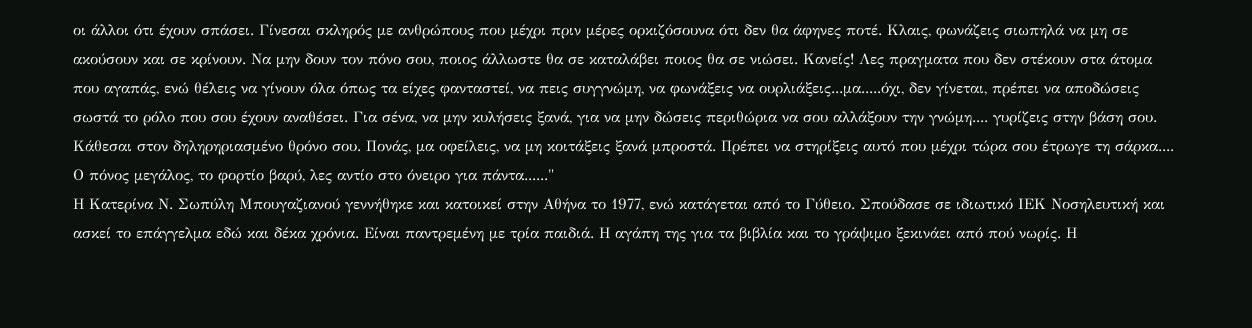οι άλλοι ότι έχουν σπάσει. Γίνεσαι σκληρός με ανθρώπους που μέχρι πριν μέρες ορκιζόσουνα ότι δεν θα άφηνες ποτέ. Κλαις, φωνάζεις σιωπηλά να μη σε ακούσουν και σε κρίνουν. Να μην δουν τον πόνο σου, ποιος άλλωστε θα σε καταλάβει ποιος θα σε νιώσει. Κανείς! Λες πραγματα που δεν στέκουν στα άτομα που αγαπάς, ενώ θέλεις να γίνουν όλα όπως τα είχες φανταστεί, να πεις συγγνώμη, να φωνάξεις να ουρλιάξεις...μα.....όχι, δεν γίνεται, πρέπει να αποδώσεις σωστά το ρόλο που σου έχουν αναθέσει. Για σένα, να μην κυλήσεις ξανά, για να μην δώσεις περιθώρια να σου αλλάξουν την γνώμη.... γυρίζεις στην βάση σου. Κάθεσαι στον δηληρηριασμένο θρόνο σου. Πονάς, μα οφείλεις, να μη κοιτάξεις ξανά μπροστά. Πρέπει να στηρίξεις αυτό που μέχρι τώρα σου έτρωγε τη σάρκα.... Ο πόνος μεγάλος, το φορτίο βαρύ, λες αντίο στο όνειρο για πάντα......"
Η Κατερίνα Ν. Σωπύλη Μπουγαζιανού γεννήθηκε και κατοικεί στην Αθήνα το 1977, ενώ κατάγεται από το Γύθειο. Σπούδασε σε ιδιωτικό ΙΕΚ Νοσηλευτική και ασκεί το επάγγελμα εδώ και δέκα χρόνια. Είναι παντρεμένη με τρία παιδιά. Η αγάπη της για τα βιβλία και το γράψιμο ξεκινάει από πού νωρίς. Η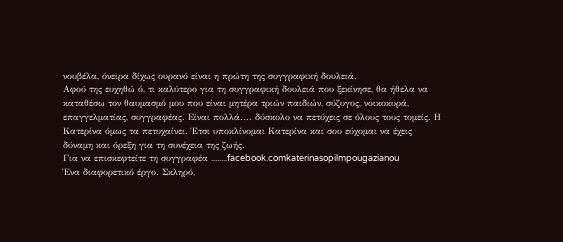νουβέλα, όνειρα δίχως ουρανό είναι η πρώτη της συγγραφική δουλειά.
Αφού της ευχηθώ ό, τι καλύτερο για τη συγγραφική δουλειά που ξεκίνησε, θα ήθελα να καταθέσω τον θαυμασμό μου που είναι μητέρα τριών παιδιών, σύζυγος, νοικοκυρά, επαγγελματίας, συγγραφέας. Είναι πολλά.... δύσκολο να πετύχεις σε όλους τους τομείς. Η Κατερίνα όμως τα πετυχαίνει. Έτσι υποκλίνομαι Κατερίνα και σου εύχομαι να έχεις δύναμη και όρεξη για τη συνέχεια της ζωής.
Για να επισκεφτείτε τη συγγραφέα ........facebook.comkaterinasopilmpougazianou
Ένα διαφορετικό έργο. Σκληρό,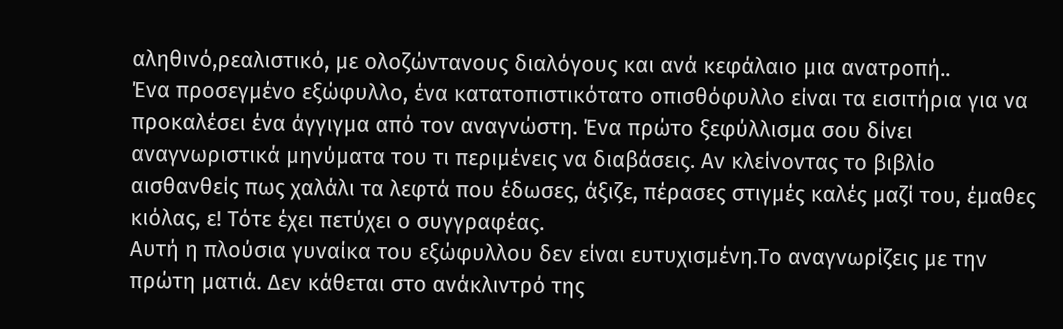αληθινό,ρεαλιστικό, με ολοζώντανους διαλόγους και ανά κεφάλαιο μια ανατροπή..
Ένα προσεγμένο εξώφυλλο, ένα κατατοπιστικότατο οπισθόφυλλο είναι τα εισιτήρια για να προκαλέσει ένα άγγιγμα από τον αναγνώστη. Ένα πρώτο ξεφύλλισμα σου δίνει αναγνωριστικά μηνύματα του τι περιμένεις να διαβάσεις. Αν κλείνοντας το βιβλίο αισθανθείς πως χαλάλι τα λεφτά που έδωσες, άξιζε, πέρασες στιγμές καλές μαζί του, έμαθες κιόλας, ε! Τότε έχει πετύχει ο συγγραφέας.
Αυτή η πλούσια γυναίκα του εξώφυλλου δεν είναι ευτυχισμένη.Το αναγνωρίζεις με την πρώτη ματιά. Δεν κάθεται στο ανάκλιντρό της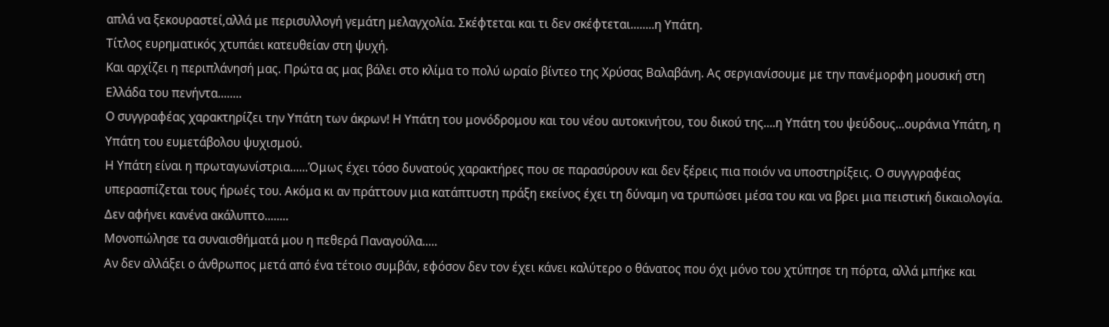απλά να ξεκουραστεί,αλλά με περισυλλογή γεμάτη μελαγχολία. Σκέφτεται και τι δεν σκέφτεται........η Υπάτη.
Τίτλος ευρηματικός χτυπάει κατευθείαν στη ψυχή.
Και αρχίζει η περιπλάνησή μας. Πρώτα ας μας βάλει στο κλίμα το πολύ ωραίο βίντεο της Χρύσας Βαλαβάνη. Ας σεργιανίσουμε με την πανέμορφη μουσική στη Ελλάδα του πενήντα........
Ο συγγραφέας χαρακτηρίζει την Υπάτη των άκρων! Η Υπάτη του μονόδρομου και του νέου αυτοκινήτου, του δικού της....η Υπάτη του ψεύδους...ουράνια Υπάτη, η Υπάτη του ευμετάβολου ψυχισμού.
Η Υπάτη είναι η πρωταγωνίστρια......Όμως έχει τόσο δυνατούς χαρακτήρες που σε παρασύρουν και δεν ξέρεις πια ποιόν να υποστηρίξεις. Ο συγγγραφέας υπερασπίζεται τους ήρωές του. Ακόμα κι αν πράττουν μια κατάπτυστη πράξη εκείνος έχει τη δύναμη να τρυπώσει μέσα του και να βρει μια πειστική δικαιολογία. Δεν αφήνει κανένα ακάλυπτο........
Μονοπώλησε τα συναισθήματά μου η πεθερά Παναγούλα.....
Αν δεν αλλάξει ο άνθρωπος μετά από ένα τέτοιο συμβάν, εφόσον δεν τον έχει κάνει καλύτερο ο θάνατος που όχι μόνο του χτύπησε τη πόρτα, αλλά μπήκε και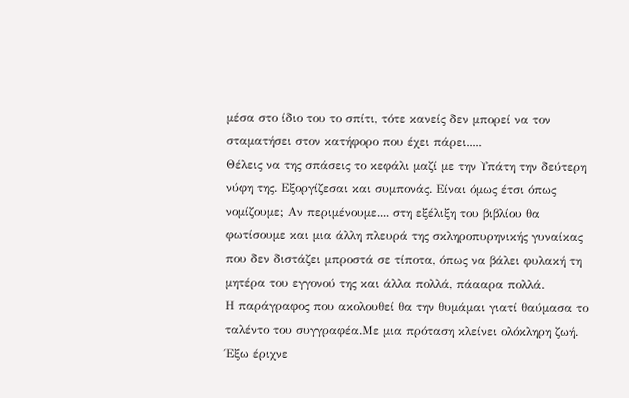μέσα στο ίδιο του το σπίτι, τότε κανείς δεν μπορεί να τον σταματήσει στον κατήφορο που έχει πάρει.....
Θέλεις να της σπάσεις το κεφάλι μαζί με την Υπάτη την δεύτερη νύφη της. Εξοργίζεσαι και συμπονάς. Είναι όμως έτσι όπως νομίζουμε; Αν περιμένουμε.... στη εξέλιξη του βιβλίου θα φωτίσουμε και μια άλλη πλευρά της σκληροπυρηνικής γυναίκας που δεν διστάζει μπροστά σε τίποτα, όπως να βάλει φυλακή τη μητέρα του εγγονού της και άλλα πολλά, πάααρα πολλά.
Η παράγραφος που ακολουθεί θα την θυμάμαι γιατί θαύμασα το ταλέντο του συγγραφέα.Με μια πρόταση κλείνει ολόκληρη ζωή.
Έξω έριχνε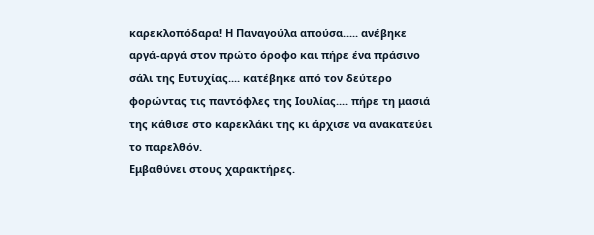καρεκλοπόδαρα! Η Παναγούλα απούσα..... ανέβηκε αργά-αργά στον πρώτο όροφο και πήρε ένα πράσινο σάλι της Ευτυχίας.... κατέβηκε από τον δεύτερο φορώντας τις παντόφλες της Ιουλίας.... πήρε τη μασιά της κάθισε στο καρεκλάκι της κι άρχισε να ανακατεύει το παρελθόν.
Εμβαθύνει στους χαρακτήρες.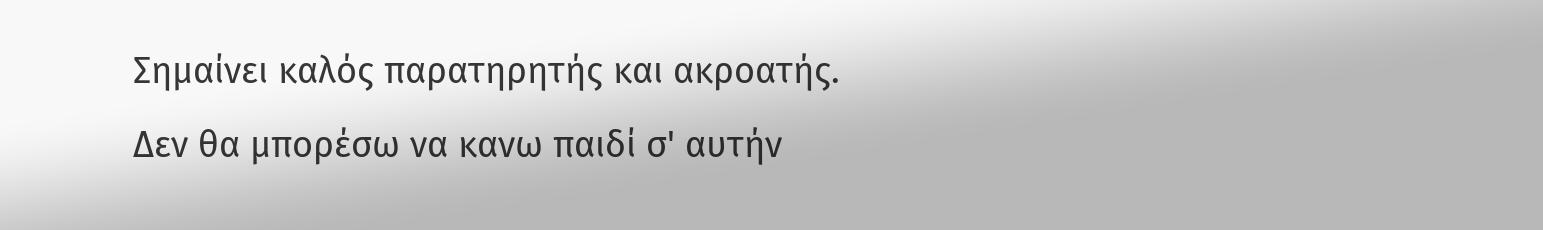Σημαίνει καλός παρατηρητής και ακροατής.
Δεν θα μπορέσω να κανω παιδί σ' αυτήν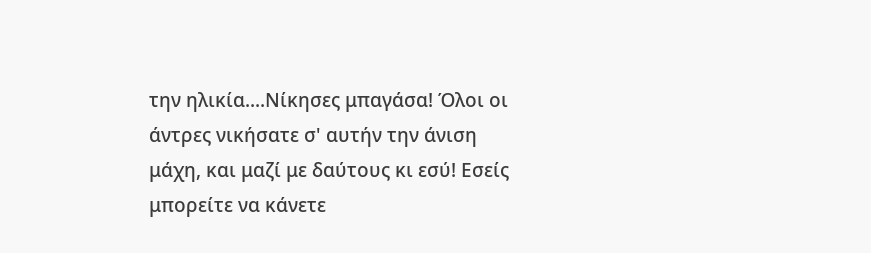την ηλικία....Νίκησες μπαγάσα! Όλοι οι άντρες νικήσατε σ' αυτήν την άνιση μάχη, και μαζί με δαύτους κι εσύ! Εσείς μπορείτε να κάνετε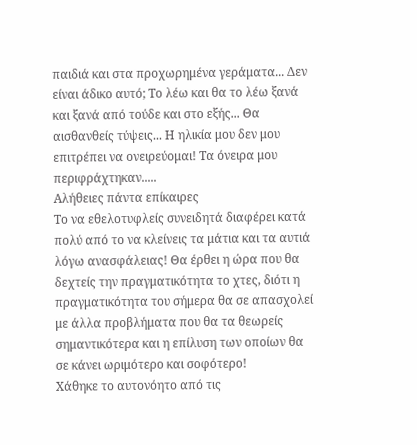παιδιά και στα προχωρημένα γεράματα... Δεν είναι άδικο αυτό; Το λέω και θα το λέω ξανά και ξανά από τούδε και στο εξής... Θα αισθανθείς τύψεις... Η ηλικία μου δεν μου επιτρέπει να ονειρεύομαι! Τα όνειρα μου περιφράχτηκαν.....
Αλήθειες πάντα επίκαιρες
Το να εθελοτυφλείς συνειδητά διαφέρει κατά πολύ από το να κλείνεις τα μάτια και τα αυτιά λόγω ανασφάλειας! Θα έρθει η ώρα που θα δεχτείς την πραγματικότητα το χτες, διότι η πραγματικότητα του σήμερα θα σε απασχολεί με άλλα προβλήματα που θα τα θεωρείς σημαντικότερα και η επίλυση των οποίων θα σε κάνει ωριμότερο και σοφότερο!
Χάθηκε το αυτονόητο από τις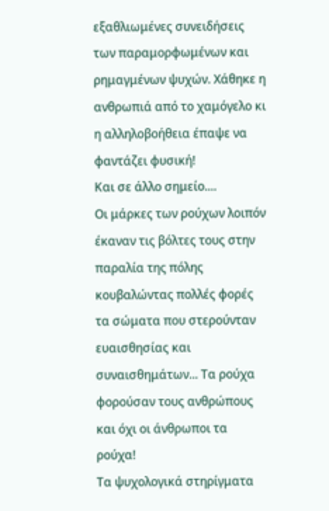εξαθλιωμένες συνειδήσεις των παραμορφωμένων και ρημαγμένων ψυχών. Χάθηκε η ανθρωπιά από το χαμόγελο κι η αλληλοβοήθεια έπαψε να φαντάζει φυσική!
Και σε άλλο σημείο....
Οι μάρκες των ρούχων λοιπόν έκαναν τις βόλτες τους στην παραλία της πόλης κουβαλώντας πολλές φορές τα σώματα που στερούνταν ευαισθησίας και συναισθημάτων... Τα ρούχα φορούσαν τους ανθρώπους και όχι οι άνθρωποι τα ρούχα!
Τα ψυχολογικά στηρίγματα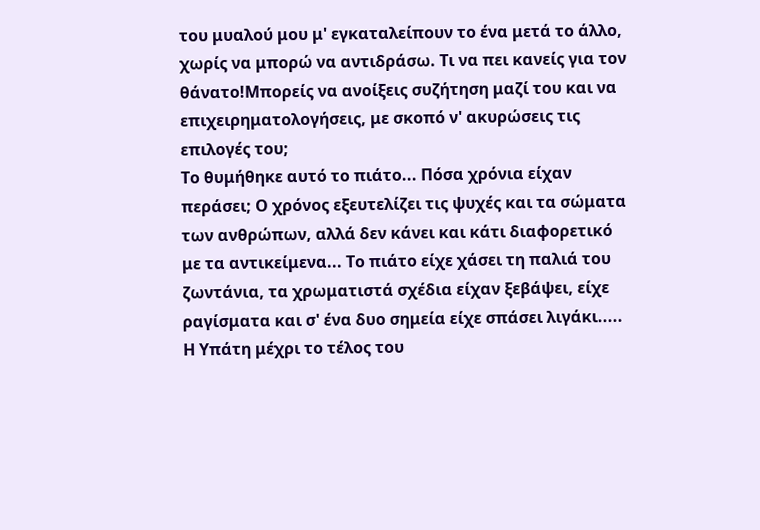του μυαλού μου μ' εγκαταλείπουν το ένα μετά το άλλο, χωρίς να μπορώ να αντιδράσω. Τι να πει κανείς για τον θάνατο!Μπορείς να ανοίξεις συζήτηση μαζί του και να επιχειρηματολογήσεις, με σκοπό ν' ακυρώσεις τις επιλογές του;
Το θυμήθηκε αυτό το πιάτο... Πόσα χρόνια είχαν περάσει; Ο χρόνος εξευτελίζει τις ψυχές και τα σώματα των ανθρώπων, αλλά δεν κάνει και κάτι διαφορετικό με τα αντικείμενα... Το πιάτο είχε χάσει τη παλιά του ζωντάνια, τα χρωματιστά σχέδια είχαν ξεβάψει, είχε ραγίσματα και σ' ένα δυο σημεία είχε σπάσει λιγάκι.....
Η Υπάτη μέχρι το τέλος του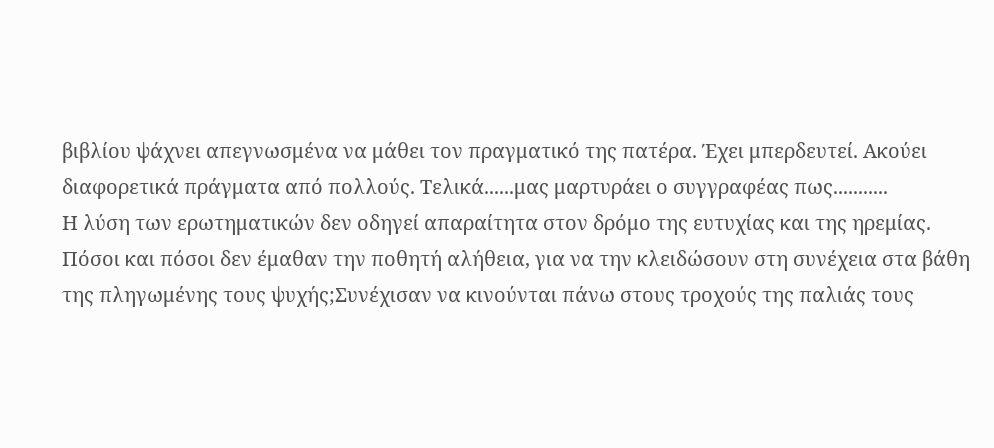βιβλίου ψάχνει απεγνωσμένα να μάθει τον πραγματικό της πατέρα. Έχει μπερδευτεί. Ακούει διαφορετικά πράγματα από πολλούς. Τελικά......μας μαρτυράει ο συγγραφέας πως...........
Η λύση των ερωτηματικών δεν οδηγεί απαραίτητα στον δρόμο της ευτυχίας και της ηρεμίας. Πόσοι και πόσοι δεν έμαθαν την ποθητή αλήθεια, για να την κλειδώσουν στη συνέχεια στα βάθη της πληγωμένης τους ψυχής;Συνέχισαν να κινούνται πάνω στους τροχούς της παλιάς τους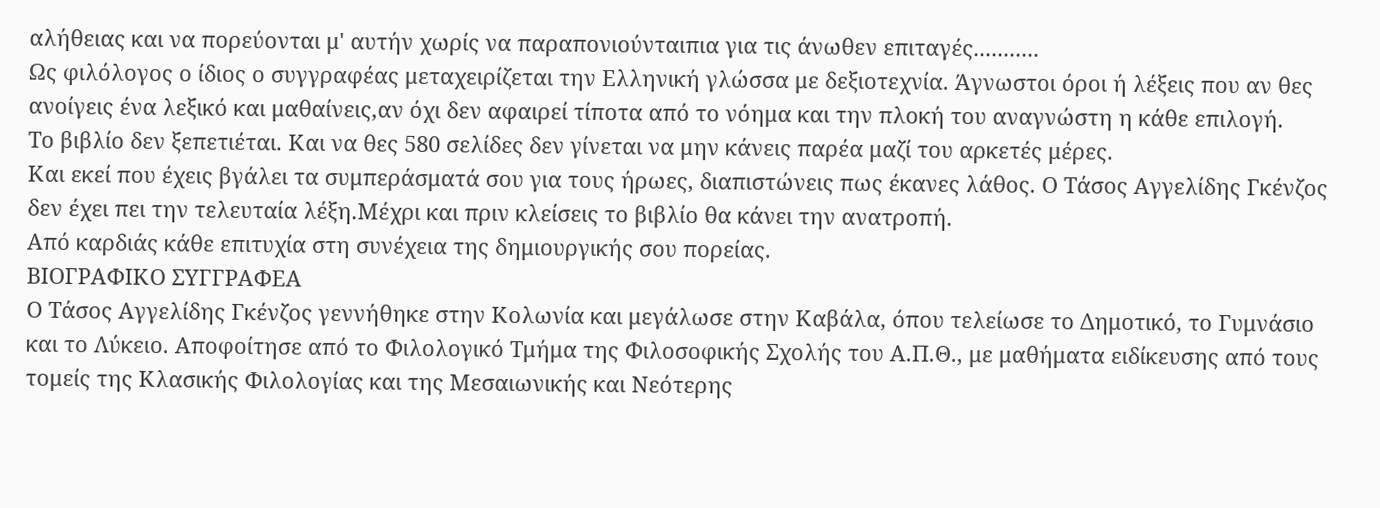αλήθειας και να πορεύονται μ' αυτήν χωρίς να παραπονιούνταιπια για τις άνωθεν επιταγές...........
Ως φιλόλογος ο ίδιος ο συγγραφέας μεταχειρίζεται την Ελληνική γλώσσα με δεξιοτεχνία. Άγνωστοι όροι ή λέξεις που αν θες ανοίγεις ένα λεξικό και μαθαίνεις,αν όχι δεν αφαιρεί τίποτα από το νόημα και την πλοκή του αναγνώστη η κάθε επιλογή.
Το βιβλίο δεν ξεπετιέται. Και να θες 580 σελίδες δεν γίνεται να μην κάνεις παρέα μαζί του αρκετές μέρες.
Και εκεί που έχεις βγάλει τα συμπεράσματά σου για τους ήρωες, διαπιστώνεις πως έκανες λάθος. Ο Τάσος Αγγελίδης Γκένζος δεν έχει πει την τελευταία λέξη.Μέχρι και πριν κλείσεις το βιβλίο θα κάνει την ανατροπή.
Από καρδιάς κάθε επιτυχία στη συνέχεια της δημιουργικής σου πορείας.
ΒΙΟΓΡΑΦΙΚΟ ΣΥΓΓΡΑΦΕΑ
Ο Τάσος Αγγελίδης Γκένζος γεννήθηκε στην Κολωνία και μεγάλωσε στην Καβάλα, όπου τελείωσε το Δημοτικό, το Γυμνάσιο και το Λύκειο. Αποφοίτησε από το Φιλολογικό Τμήμα της Φιλοσοφικής Σχολής του Α.Π.Θ., με μαθήματα ειδίκευσης από τους τομείς της Κλασικής Φιλολογίας και της Μεσαιωνικής και Νεότερης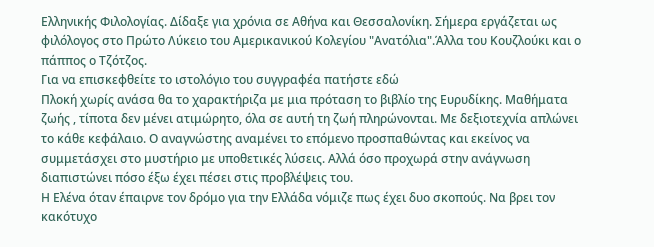Ελληνικής Φιλολογίας. Δίδαξε για χρόνια σε Αθήνα και Θεσσαλονίκη. Σήμερα εργάζεται ως φιλόλογος στο Πρώτο Λύκειο του Αμερικανικού Κολεγίου "Ανατόλια".Άλλα του Κουζλούκι και ο πάππος ο Τζότζος.
Για να επισκεφθείτε το ιστολόγιο του συγγραφέα πατήστε εδώ
Πλοκή χωρίς ανάσα θα το χαρακτήριζα με μια πρόταση το βιβλίο της Ευρυδίκης. Μαθήματα ζωής , τίποτα δεν μένει ατιμώρητο, όλα σε αυτή τη ζωή πληρώνονται. Με δεξιοτεχνία απλώνει το κάθε κεφάλαιο. Ο αναγνώστης αναμένει το επόμενο προσπαθώντας και εκείνος να συμμετάσχει στο μυστήριο με υποθετικές λύσεις. Αλλά όσο προχωρά στην ανάγνωση διαπιστώνει πόσο έξω έχει πέσει στις προβλέψεις του.
Η Eλένα όταν έπαιρνε τον δρόμο για την Ελλάδα νόμιζε πως έχει δυο σκοπούς. Να βρει τον κακότυχο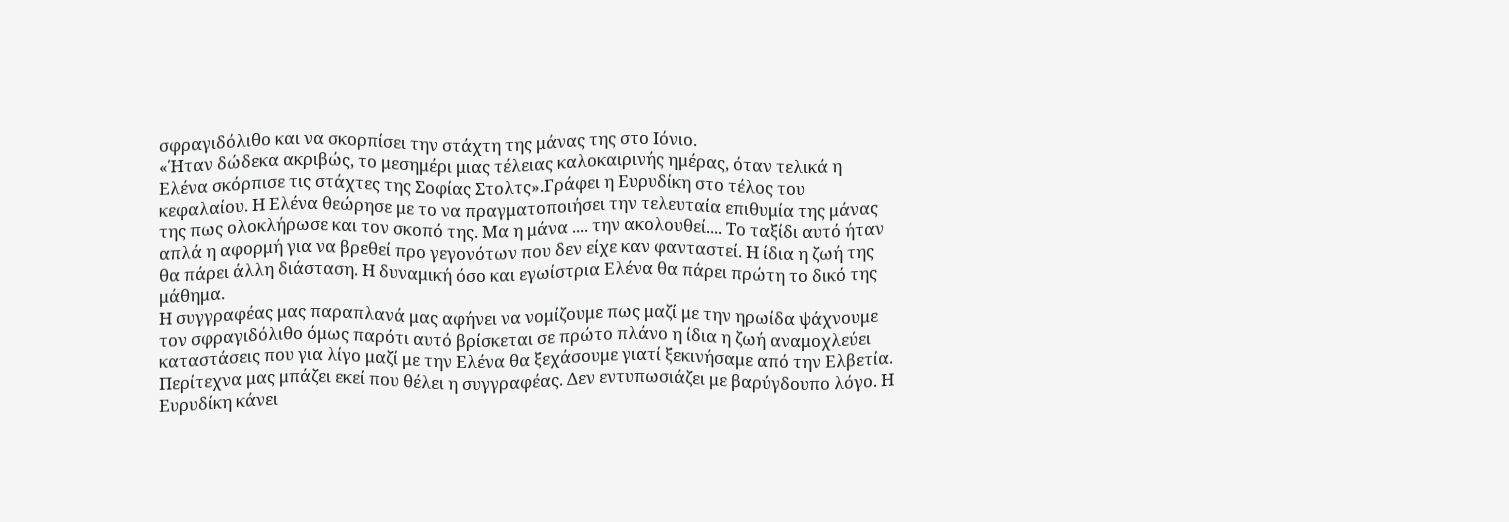σφραγιδόλιθο και να σκορπίσει την στάχτη της μάνας της στο Ιόνιο.
«Ήταν δώδεκα ακριβώς, το μεσημέρι μιας τέλειας καλοκαιρινής ημέρας, όταν τελικά η Eλένα σκόρπισε τις στάχτες της Σοφίας Στολτς».Γράφει η Ευρυδίκη στο τέλος του κεφαλαίου. Η Ελένα θεώρησε με το να πραγματοποιήσει την τελευταία επιθυμία της μάνας της πως ολοκλήρωσε και τον σκοπό της. Μα η μάνα .... την ακολουθεί.... Το ταξίδι αυτό ήταν απλά η αφορμή για να βρεθεί προ γεγονότων που δεν είχε καν φανταστεί. Η ίδια η ζωή της θα πάρει άλλη διάσταση. Η δυναμική όσο και εγωίστρια Ελένα θα πάρει πρώτη το δικό της μάθημα.
Η συγγραφέας μας παραπλανά μας αφήνει να νομίζουμε πως μαζί με την ηρωίδα ψάχνουμε τον σφραγιδόλιθο όμως παρότι αυτό βρίσκεται σε πρώτο πλάνο η ίδια η ζωή αναμοχλεύει καταστάσεις που για λίγο μαζί με την Ελένα θα ξεχάσουμε γιατί ξεκινήσαμε από την Ελβετία. Περίτεχνα μας μπάζει εκεί που θέλει η συγγραφέας. Δεν εντυπωσιάζει με βαρύγδουπο λόγο. Η Ευρυδίκη κάνει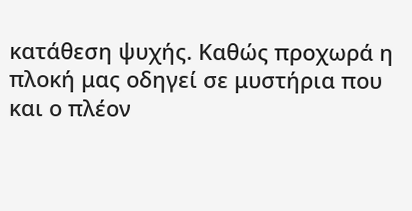κατάθεση ψυχής. Καθώς προχωρά η πλοκή μας οδηγεί σε μυστήρια που και ο πλέον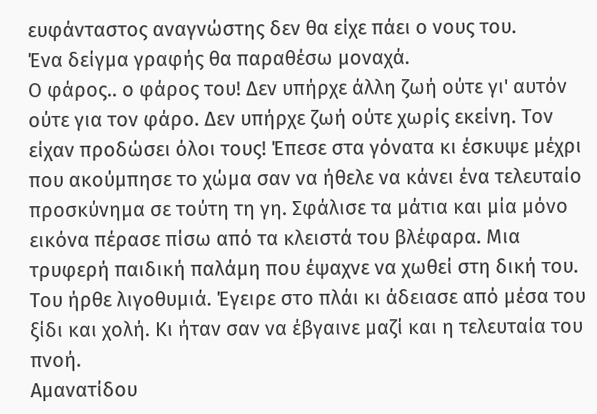ευφάνταστος αναγνώστης δεν θα είχε πάει ο νους του.
Ένα δείγμα γραφής θα παραθέσω μοναχά.
Ο φάρος.. ο φάρος του! Δεν υπήρχε άλλη ζωή ούτε γι' αυτόν ούτε για τον φάρο. Δεν υπήρχε ζωή ούτε χωρίς εκείνη. Τον είχαν προδώσει όλοι τους! Έπεσε στα γόνατα κι έσκυψε μέχρι που ακούμπησε το χώμα σαν να ήθελε να κάνει ένα τελευταίο προσκύνημα σε τούτη τη γη. Σφάλισε τα μάτια και μία μόνο εικόνα πέρασε πίσω από τα κλειστά του βλέφαρα. Μια τρυφερή παιδική παλάμη που έψαχνε να χωθεί στη δική του. Του ήρθε λιγοθυμιά. Έγειρε στο πλάι κι άδειασε από μέσα του ξίδι και χολή. Κι ήταν σαν να έβγαινε μαζί και η τελευταία του πνοή.
Αμανατίδου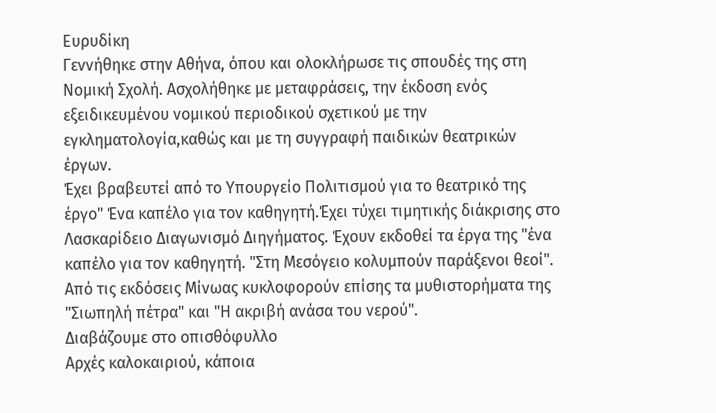Ευρυδίκη
Γεννήθηκε στην Αθήνα, όπου και ολοκλήρωσε τις σπουδές της στη Νομική Σχολή. Ασχολήθηκε με μεταφράσεις, την έκδοση ενός εξειδικευμένου νομικού περιοδικού σχετικού με την εγκληματολογία,καθώς και με τη συγγραφή παιδικών θεατρικών έργων.
Έχει βραβευτεί από το Υπουργείο Πολιτισμού για το θεατρικό της έργο" Ένα καπέλο για τον καθηγητή.Έχει τύχει τιμητικής διάκρισης στο Λασκαρίδειο Διαγωνισμό Διηγήματος. Έχουν εκδοθεί τα έργα της "ένα καπέλο για τον καθηγητή. "Στη Μεσόγειο κολυμπούν παράξενοι θεοί". Από τις εκδόσεις Μίνωας κυκλοφορούν επίσης τα μυθιστορήματα της "Σιωπηλή πέτρα" και "Η ακριβή ανάσα του νερού".
Διαβάζουμε στο οπισθόφυλλο
Αρχές καλοκαιριού, κάποια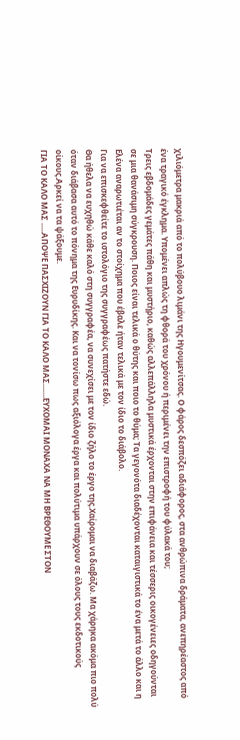χιλιόμετρα μακριά από το πολύβουο λιμάνι της Ηγουμενίτσας. Ο φάρος δεσπόζει αδιάφορος, στα ανθρώπινα δράματα, ανεπηρέαστος από ένα τραγικό έγκλημα. Υπομένει απλώς τη φθορά του χρόνου ή περιμένει την επιστροφή του φύλακά του;
Τρεις εβδομάδες γεμάτες πάθη και μυστήριο, καθώς αλλεπάλληλα μυστικά έρχονται στην επιφάνεια και τέσσερις οικογένειες οδηγούνται σε μια θανάσιμη σύγκρουση. Ποιος είναι τελικά ο θύτης και ποιο το θύμα; Τα γεγονότα διαδέχονται καταιγιστικά το ένα μετά το άλλο και η Ελένα αναρωτιέται αν το στοίχημα που έβαλε ήταν τελικά με τον ίδιο το διάβολο.
Για να επισκεφθείτε το ιστολόγιο της συγγραφέως πατήστε εδώ.
Θα ήθελα να ευχηθώ κάθε καλό στη συγγραφέα, να συνεχίσει με τον ίδιο ζήλο το έργο της.Χαίρομαι να διαβάζω. Μα χάρηκα ακόμα πιο πολύ όταν διάβασα αυτό το πόνημα της Ευρυδίκης. Και να τονίσω πως αξιόλογα έργα και πολύτιμα υπάρχουν σε όλους τους εκδοτικούς οίκους.Αρκεί να τα ψάξουμε.
ΓΙΑ ΤΟ ΚΑΛΟ ΜΑΣ .....ΑΠΟΨΕ ΠΑΣΧΙΖΟΥΝ ΓΙΑ ΤΟ ΚΑΛΟ ΜΑΣ.......ΕΥΧΟΜΑΙ ΜΟΝΑΧΑ ΝΑ ΜΗ ΒΡΕΘΟΥΜΕ ΣΤΟΝ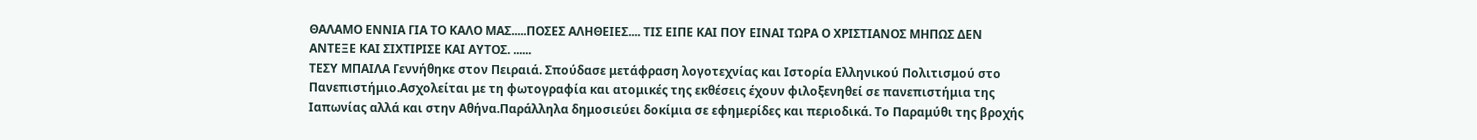ΘΑΛΑΜΟ ΕΝΝΙΑ ΓΙΑ ΤΟ ΚΑΛΟ ΜΑΣ.....ΠΟΣΕΣ ΑΛΗΘΕΙΕΣ.... ΤΙΣ ΕΙΠΕ ΚΑΙ ΠΟΥ ΕΙΝΑΙ ΤΩΡΑ Ο ΧΡΙΣΤΙΑΝΟΣ ΜΗΠΩΣ ΔΕΝ ΑΝΤΕΞΕ ΚΑΙ ΣΙΧΤΙΡΙΣΕ ΚΑΙ ΑΥΤΟΣ. ......
ΤΕΣΥ ΜΠΑΙΛΑ Γεννήθηκε στον Πειραιά. Σπούδασε μετάφραση λογοτεχνίας και Ιστορία Ελληνικού Πολιτισμού στο Πανεπιστήμιο.Ασχολείται με τη φωτογραφία και ατομικές της εκθέσεις έχουν φιλοξενηθεί σε πανεπιστήμια της Ιαπωνίας αλλά και στην Αθήνα.Παράλληλα δημοσιεύει δοκίμια σε εφημερίδες και περιοδικά. Το Παραμύθι της βροχής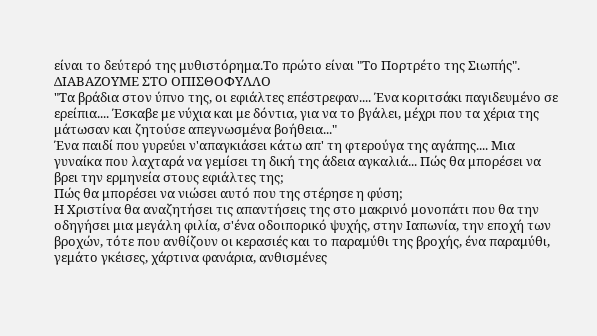είναι το δεύτερό της μυθιστόρημα.Tο πρώτο είναι "Το Πορτρέτο της Σιωπής".
ΔΙΑΒΑΖΟΥΜΕ ΣΤΟ ΟΠΙΣΘΟΦΥΛΛΟ
"Τα βράδια στον ύπνο της, οι εφιάλτες επέστρεφαν.... Ένα κοριτσάκι παγιδευμένο σε ερείπια.... Έσκαβε με νύχια και με δόντια, για να το βγάλει, μέχρι που τα χέρια της μάτωσαν και ζητούσε απεγνωσμένα βοήθεια..."
Ένα παιδί που γυρεύει ν'απαγκιάσει κάτω απ' τη φτερούγα της αγάπης.... Μια γυναίκα που λαχταρά να γεμίσει τη δική της άδεια αγκαλιά... Πώς θα μπορέσει να βρει την ερμηνεία στους εφιάλτες της;
Πώς θα μπορέσει να νιώσει αυτό που της στέρησε η φύση;
Η Χριστίνα θα αναζητήσει τις απαντήσεις της στο μακρινό μονοπάτι που θα την οδηγήσει μια μεγάλη φιλία, σ'ένα οδοιπορικό ψυχής, στην Ιαπωνία, την εποχή των βροχών, τότε που ανθίζουν οι κερασιές και το παραμύθι της βροχής, ένα παραμύθι, γεμάτο γκέισες, χάρτινα φανάρια, ανθισμένες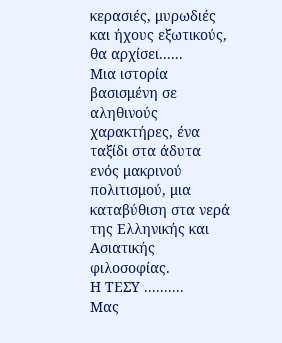κερασιές, μυρωδιές και ήχους εξωτικούς, θα αρχίσει......
Μια ιστορία βασισμένη σε αληθινούς χαρακτήρες, ένα ταξίδι στα άδυτα ενός μακρινού πολιτισμού, μια καταβύθιση στα νερά της Ελληνικής και Ασιατικής φιλοσοφίας.
Η ΤΕΣΥ ..........
Μας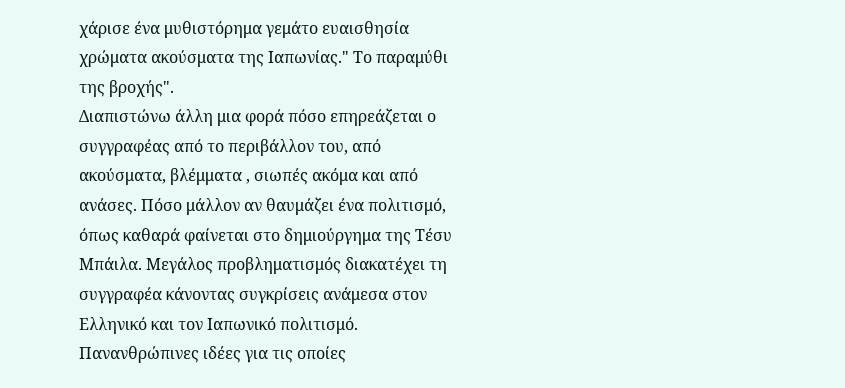χάρισε ένα μυθιστόρημα γεμάτο ευαισθησία χρώματα ακούσματα της Ιαπωνίας." Το παραμύθι της βροχής".
Διαπιστώνω άλλη μια φορά πόσο επηρεάζεται ο συγγραφέας από το περιβάλλον του, από ακούσματα, βλέμματα , σιωπές ακόμα και από ανάσες. Πόσο μάλλον αν θαυμάζει ένα πολιτισμό, όπως καθαρά φαίνεται στο δημιούργημα της Tέσυ Μπάιλα. Μεγάλος προβληματισμός διακατέχει τη συγγραφέα κάνοντας συγκρίσεις ανάμεσα στον Ελληνικό και τον Ιαπωνικό πολιτισμό. Πανανθρώπινες ιδέες για τις οποίες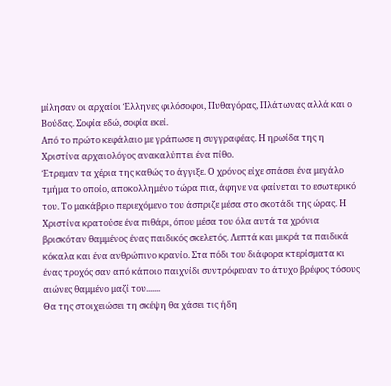μίλησαν οι αρχαίοι Έλληνες φιλόσοφοι, Πυθαγόρας, Πλάτωνας αλλά και ο Βούδας. Σοφία εδώ, σοφία εκεί.
Από το πρώτο κεφάλαιο με γράπωσε η συγγραφέας. Η ηρωίδα της η Χριστίνα αρχαιολόγος ανακαλύπτει ένα πίθο.
Έτρεμαν τα χέρια της καθώς το άγγιξε. Ο χρόνος είχε σπάσει ένα μεγάλο τμήμα το οποίο, αποκολλημένο τώρα πια, άφηνε να φαίνεται το εσωτερικό του. Το μακάβριο περιεχόμενο του άσπριζε μέσα στο σκοτάδι της ώρας. Η Χριστίνα κρατούσε ένα πιθάρι, όπου μέσα του όλα αυτά τα χρόνια βρισκόταν θαμμένος ένας παιδικός σκελετός. Λεπτά και μικρά τα παιδικά κόκαλα και ένα ανθρώπινο κρανίο. Στα πόδι του διάφορα κτερίσματα κι ένας τροχός σαν από κάποιο παιχνίδι συντρόφευαν το άτυχο βρέφος τόσους αιώνες θαμμένο μαζί του.......
Θα της στοιχειώσει τη σκέψη θα χάσει τις ήδη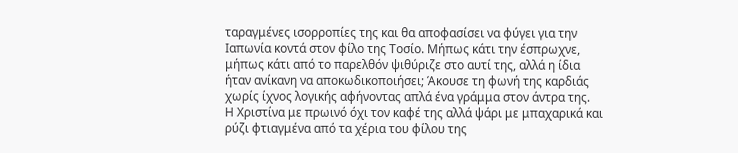ταραγμένες ισορροπίες της και θα αποφασίσει να φύγει για την Ιαπωνία κοντά στον φίλο της Τοσίο. Μήπως κάτι την έσπρωχνε, μήπως κάτι από το παρελθόν ψιθύριζε στο αυτί της, αλλά η ίδια ήταν ανίκανη να αποκωδικοποιήσει; Άκουσε τη φωνή της καρδιάς χωρίς ίχνος λογικής αφήνοντας απλά ένα γράμμα στον άντρα της.
Η Χριστίνα με πρωινό όχι τον καφέ της αλλά ψάρι με μπαχαρικά και ρύζι φτιαγμένα από τα χέρια του φίλου της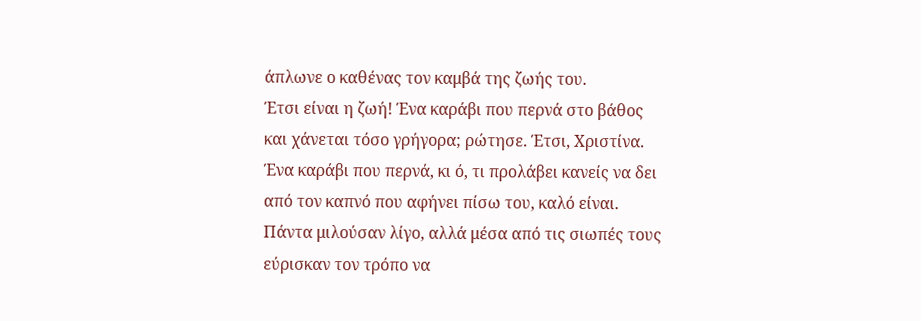άπλωνε ο καθένας τον καμβά της ζωής του.
Έτσι είναι η ζωή! Ένα καράβι που περνά στο βάθος και χάνεται τόσο γρήγορα; ρώτησε. Έτσι, Χριστίνα. Ένα καράβι που περνά, κι ό, τι προλάβει κανείς να δει από τον καπνό που αφήνει πίσω του, καλό είναι. Πάντα μιλούσαν λίγο, αλλά μέσα από τις σιωπές τους εύρισκαν τον τρόπο να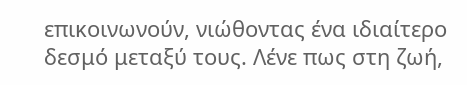επικοινωνούν, νιώθοντας ένα ιδιαίτερο δεσμό μεταξύ τους. Λένε πως στη ζωή,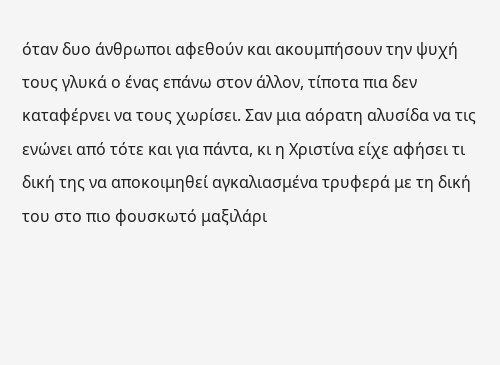όταν δυο άνθρωποι αφεθούν και ακουμπήσουν την ψυχή τους γλυκά ο ένας επάνω στον άλλον, τίποτα πια δεν καταφέρνει να τους χωρίσει. Σαν μια αόρατη αλυσίδα να τις ενώνει από τότε και για πάντα, κι η Χριστίνα είχε αφήσει τι δική της να αποκοιμηθεί αγκαλιασμένα τρυφερά με τη δική του στο πιο φουσκωτό μαξιλάρι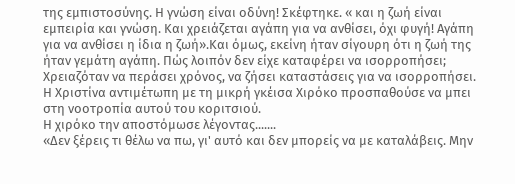της εμπιστοσύνης. Η γνώση είναι οδύνη! Σκέφτηκε. « και η ζωή είναι εμπειρία και γνώση. Και χρειάζεται αγάπη για να ανθίσει, όχι φυγή! Αγάπη για να ανθίσει η ίδια η ζωή».Και όμως, εκείνη ήταν σίγουρη ότι η ζωή της ήταν γεμάτη αγάπη. Πώς λοιπόν δεν είχε καταφέρει να ισορροπήσει;
Χρειαζόταν να περάσει χρόνος, να ζήσει καταστάσεις για να ισορροπήσει.
Η Χριστίνα αντιμέτωπη με τη μικρή γκέισα Χιρόκο προσπαθούσε να μπει στη νοοτροπία αυτού του κοριτσιού.
Η χιρόκο την αποστόμωσε λέγοντας.......
«Δεν ξέρεις τι θέλω να πω, γι' αυτό και δεν μπορείς να με καταλάβεις. Μην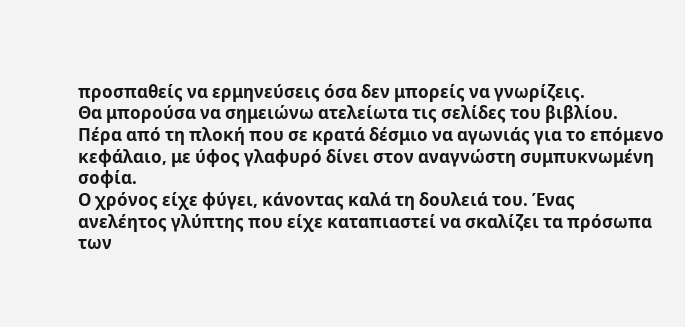προσπαθείς να ερμηνεύσεις όσα δεν μπορείς να γνωρίζεις.
Θα μπορούσα να σημειώνω ατελείωτα τις σελίδες του βιβλίου. Πέρα από τη πλοκή που σε κρατά δέσμιο να αγωνιάς για το επόμενο κεφάλαιο, με ύφος γλαφυρό δίνει στον αναγνώστη συμπυκνωμένη σοφία.
Ο χρόνος είχε φύγει, κάνοντας καλά τη δουλειά του. Ένας ανελέητος γλύπτης που είχε καταπιαστεί να σκαλίζει τα πρόσωπα των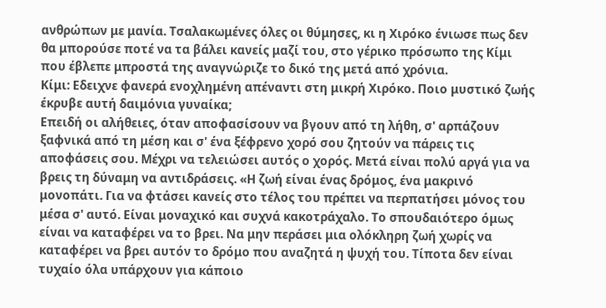ανθρώπων με μανία. Τσαλακωμένες όλες οι θύμησες, κι η Χιρόκο ένιωσε πως δεν θα μπορούσε ποτέ να τα βάλει κανείς μαζί του, στο γέρικο πρόσωπο της Κίμι που έβλεπε μπροστά της αναγνώριζε το δικό της μετά από χρόνια.
Κίμι: Εδειχνε φανερά ενοχλημένη απέναντι στη μικρή Χιρόκο. Ποιο μυστικό ζωής έκρυβε αυτή δαιμόνια γυναίκα;
Επειδή οι αλήθειες, όταν αποφασίσουν να βγουν από τη λήθη, σ' αρπάζουν ξαφνικά από τη μέση και σ' ένα ξέφρενο χορό σου ζητούν να πάρεις τις αποφάσεις σου. Μέχρι να τελειώσει αυτός ο χορός. Μετά είναι πολύ αργά για να βρεις τη δύναμη να αντιδράσεις. «Η ζωή είναι ένας δρόμος, ένα μακρινό μονοπάτι. Για να φτάσει κανείς στο τέλος του πρέπει να περπατήσει μόνος του μέσα σ' αυτό. Είναι μοναχικό και συχνά κακοτράχαλο. Το σπουδαιότερο όμως είναι να καταφέρει να το βρει. Να μην περάσει μια ολόκληρη ζωή χωρίς να καταφέρει να βρει αυτόν το δρόμο που αναζητά η ψυχή του. Τίποτα δεν είναι τυχαίο όλα υπάρχουν για κάποιο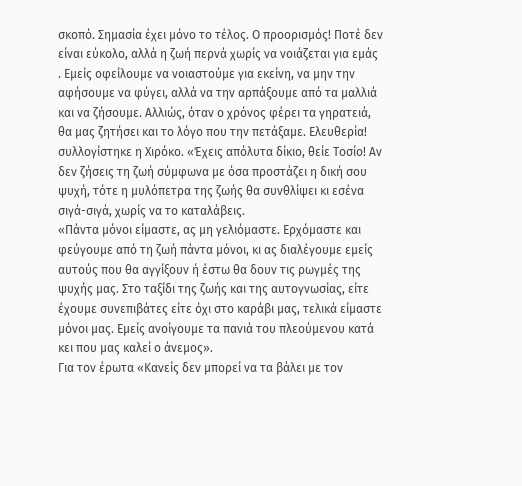σκοπό. Σημασία έχει μόνο το τέλος. Ο προορισμός! Ποτέ δεν είναι εύκολο, αλλά η ζωή περνά χωρίς να νοιάζεται για εμάς . Εμείς οφείλουμε να νοιαστούμε για εκείνη, να μην την αφήσουμε να φύγει, αλλά να την αρπάξουμε από τα μαλλιά και να ζήσουμε. Αλλιώς, όταν ο χρόνος φέρει τα γηρατειά, θα μας ζητήσει και το λόγο που την πετάξαμε. Ελευθερία! συλλογίστηκε η Χιρόκο. «Έχεις απόλυτα δίκιο, θείε Τοσίο! Αν δεν ζήσεις τη ζωή σύμφωνα με όσα προστάζει η δική σου ψυχή, τότε η μυλόπετρα της ζωής θα συνθλίψει κι εσένα σιγά-σιγά, χωρίς να το καταλάβεις.
«Πάντα μόνοι είμαστε, ας μη γελιόμαστε. Ερχόμαστε και φεύγουμε από τη ζωή πάντα μόνοι, κι ας διαλέγουμε εμείς αυτούς που θα αγγίξουν ή έστω θα δουν τις ρωγμές της ψυχής μας. Στο ταξίδι της ζωής και της αυτογνωσίας, είτε έχουμε συνεπιβάτες είτε όχι στο καράβι μας, τελικά είμαστε μόνοι μας. Εμείς ανοίγουμε τα πανιά του πλεούμενου κατά κει που μας καλεί ο άνεμος».
Για τον έρωτα «Κανείς δεν μπορεί να τα βάλει με τον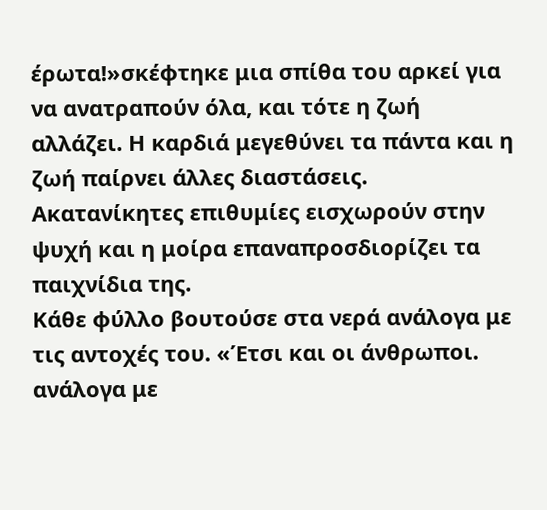έρωτα!»σκέφτηκε μια σπίθα του αρκεί για να ανατραπούν όλα, και τότε η ζωή αλλάζει. Η καρδιά μεγεθύνει τα πάντα και η ζωή παίρνει άλλες διαστάσεις. Ακατανίκητες επιθυμίες εισχωρούν στην ψυχή και η μοίρα επαναπροσδιορίζει τα παιχνίδια της.
Κάθε φύλλο βουτούσε στα νερά ανάλογα με τις αντοχές του. «Έτσι και οι άνθρωποι. ανάλογα με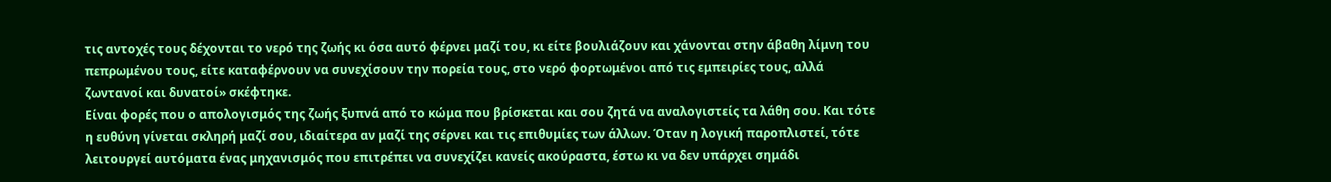τις αντοχές τους δέχονται το νερό της ζωής κι όσα αυτό φέρνει μαζί του, κι είτε βουλιάζουν και χάνονται στην άβαθη λίμνη του πεπρωμένου τους, είτε καταφέρνουν να συνεχίσουν την πορεία τους, στο νερό φορτωμένοι από τις εμπειρίες τους, αλλά ζωντανοί και δυνατοί» σκέφτηκε.
Είναι φορές που ο απολογισμός της ζωής ξυπνά από το κώμα που βρίσκεται και σου ζητά να αναλογιστείς τα λάθη σου. Και τότε η ευθύνη γίνεται σκληρή μαζί σου, ιδιαίτερα αν μαζί της σέρνει και τις επιθυμίες των άλλων. Όταν η λογική παροπλιστεί, τότε λειτουργεί αυτόματα ένας μηχανισμός που επιτρέπει να συνεχίζει κανείς ακούραστα, έστω κι να δεν υπάρχει σημάδι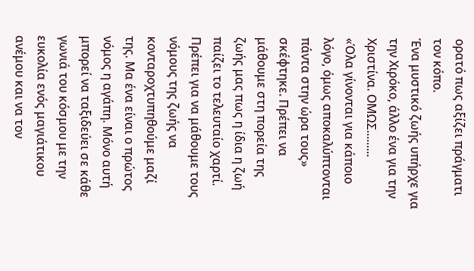ορατό πως αξίζει πράγματι τον κόπο.
Ένα μυστικό ζωής υπήρχε για την Χιρόκο, άλλο ένα για την Χριστίνα. ΟΜΩΣ.........
«Όλα γίνονται για κάποιο λόγο, όμως αποκαλύπτονται πάντα στην ώρα τους» σκέφτηκε. Πρέπει να μάθουμε στη πορεία της ζωής μας πως η ίδια η ζωή παίζει το τελευταίο χαρτί. Πρέπει για να μάθουμε τους νόμους της ζωής να κονταροχτυπηθούμε μαζί της. Μα ένα είναι ο πρώτος νόμος η αγάπη. Μόνο αυτή μπορεί να ταξιδεύει σε κάθε γωνιά του κόσμου με την ευκολία ενός μαγιάτικου ανέμου και να τον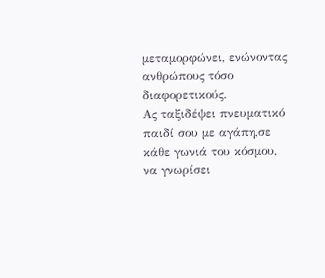μεταμορφώνει, ενώνοντας ανθρώπους τόσο διαφορετικούς.
Ας ταξιδέψει πνευματικό παιδί σου με αγάπη,σε κάθε γωνιά του κόσμου, να γνωρίσει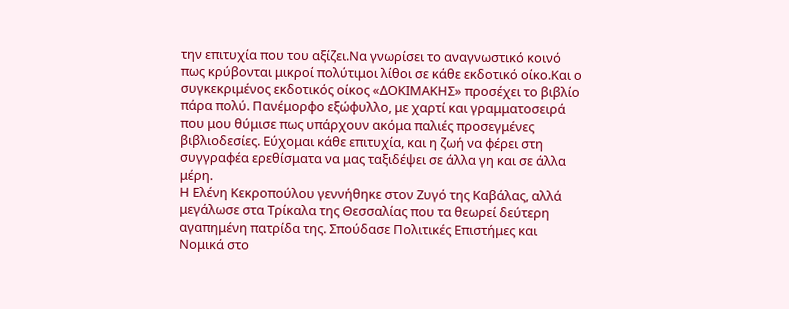την επιτυχία που του αξίζει.Να γνωρίσει το αναγνωστικό κοινό πως κρύβονται μικροί πολύτιμοι λίθοι σε κάθε εκδοτικό οίκο.Και ο συγκεκριμένος εκδοτικός οίκος «ΔΟΚΙΜΑΚΗΣ» προσέχει το βιβλίο πάρα πολύ. Πανέμορφο εξώφυλλο, με χαρτί και γραμματοσειρά που μου θύμισε πως υπάρχουν ακόμα παλιές προσεγμένες βιβλιοδεσίες. Εύχομαι κάθε επιτυχία, και η ζωή να φέρει στη συγγραφέα ερεθίσματα να μας ταξιδέψει σε άλλα γη και σε άλλα μέρη.
Η Ελένη Κεκροπούλου γεννήθηκε στον Ζυγό της Καβάλας, αλλά μεγάλωσε στα Τρίκαλα της Θεσσαλίας που τα θεωρεί δεύτερη αγαπημένη πατρίδα της. Σπούδασε Πολιτικές Επιστήμες και Νομικά στο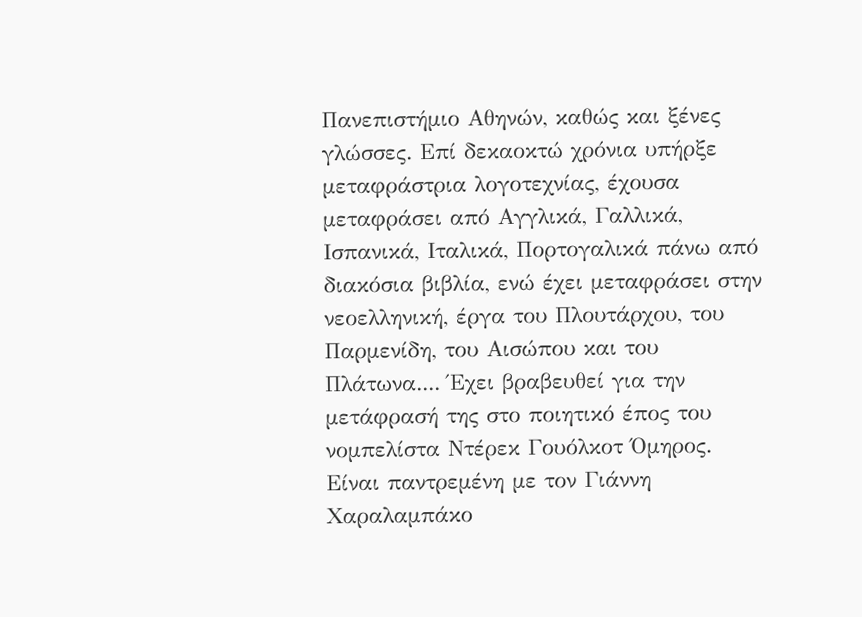Πανεπιστήμιο Αθηνών, καθώς και ξένες γλώσσες. Επί δεκαοκτώ χρόνια υπήρξε μεταφράστρια λογοτεχνίας, έχουσα μεταφράσει από Αγγλικά, Γαλλικά, Ισπανικά, Ιταλικά, Πορτογαλικά πάνω από διακόσια βιβλία, ενώ έχει μεταφράσει στην νεοελληνική, έργα του Πλουτάρχου, του Παρμενίδη, του Αισώπου και του Πλάτωνα.... Έχει βραβευθεί για την μετάφρασή της στο ποιητικό έπος του νομπελίστα Ντέρεκ Γουόλκοτ Όμηρος. Είναι παντρεμένη με τον Γιάννη Χαραλαμπάκο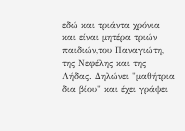εδώ και τριάντα χρόνια και είναι μητέρα τριών παιδιών,του Παναγιώτη, της Νεφέλης και της Λήδας. Δηλώνει "μαθήτρια δια βίου" και έχει γράψει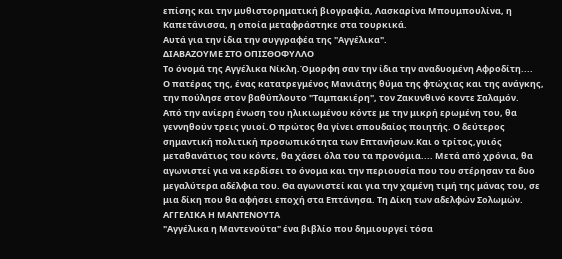επίσης και την μυθιστορηματική βιογραφία, Λασκαρίνα Μπουμπουλίνα, η Καπετάνισσα, η οποία μεταφράστηκε στα τουρκικά.
Αυτά για την ίδια την συγγραφέα της "Αγγέλικα".
ΔΙΑΒΑΖΟΥΜΕ ΣΤΟ ΟΠΙΣΘΟΦΥΛΛΟ
Το όνομά της Αγγέλικα Νίκλη.Όμορφη σαν την ίδια την αναδυομένη Αφροδίτη....
Ο πατέρας της, ένας κατατρεγμένος Μανιάτης θύμα της φτώχιας και της ανάγκης, την πούλησε στον βαθύπλουτο "Ταμπακιέρη", τον Ζακυνθινό κοντε Σαλαμόν.
Από την ανίερη ένωση του ηλικιωμένου κόντε με την μικρή ερωμένη του, θα γεννηθούν τρεις γυιοί.Ο πρώτος θα γίνει σπουδαίος ποιητής. Ο δεύτερος σημαντική πολιτική προσωπικότητα των Επτανήσων.Και ο τρίτος,γυιός μεταθανάτιος του κόντε, θα χάσει όλα του τα προνόμια.... Μετά από χρόνια, θα αγωνιστεί για να κερδίσει το όνομα και την περιουσία που του στέρησαν τα δυο μεγαλύτερα αδέλφια του. Θα αγωνιστεί και για την χαμένη τιμή της μάνας του, σε μια δίκη που θα αφήσει εποχή στα Επτάνησα. Τη Δίκη των αδελφών Σολωμών.
ΑΓΓΕΛΙΚΑ Η ΜΑΝΤΕΝΟΥΤΑ
"Αγγέλικα η Μαντενούτα" ένα βιβλίο που δημιουργεί τόσα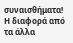συναισθήματα! Η διαφορά από τα άλλα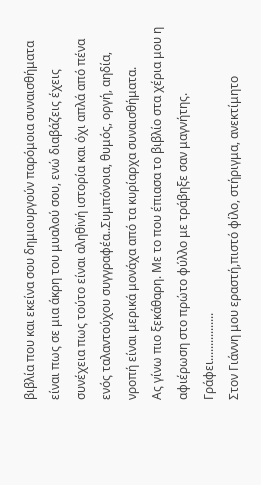βιβλία που και εκείνα σου δημιουργούν παρόμοια συναισθήματα είναι πως σε μια άκρη του μυαλού σου, ενώ διαβάζεις έχεις συνέχεια πως τούτο είναι αληθiνή ιστορία και όχι απλά από πένα ενός ταλαντούχου συγγραφέα..Συμπόνοια, θυμός, οργή, αηδία, νροπή είναι μερικά μονάχα από τα κυρίαρχα συναισθήματα.
Ας γίνω πιο ξεκάθαρη. Με το που έπιασα το βιβλίο στα χέρια μου η αφιέρωση στο πρώτο φύλλο με τράβηξε σαν μαγνήτης. Γράφει................
Στον Γιάννη μου εραστή,πιστό φίλο, στήριγμα, ανεκτίμητο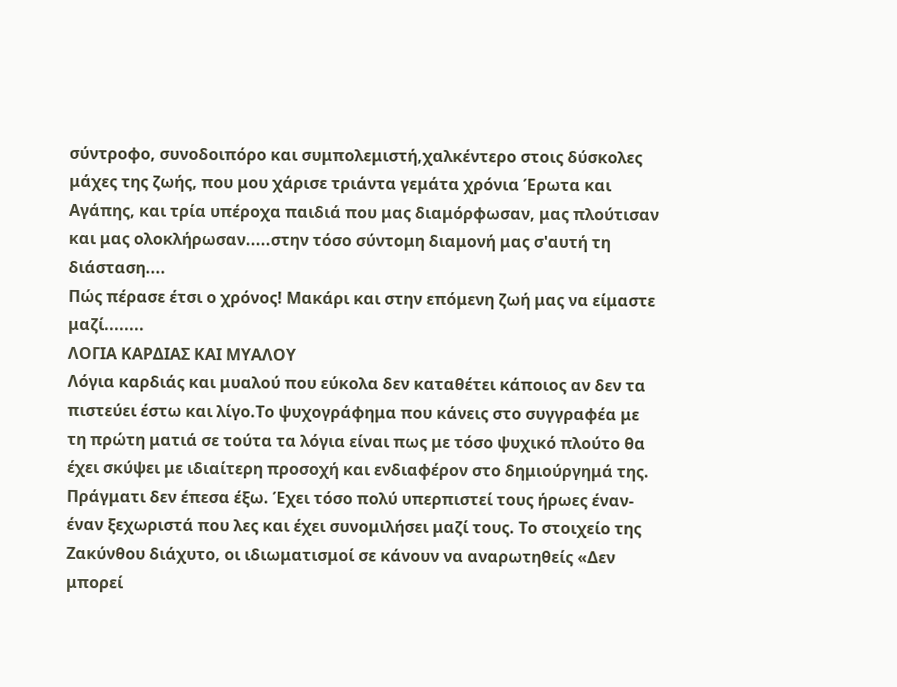σύντροφο, συνοδοιπόρο και συμπολεμιστή,χαλκέντερο στοις δύσκολες μάχες της ζωής, που μου χάρισε τριάντα γεμάτα χρόνια Έρωτα και Αγάπης, και τρία υπέροχα παιδιά που μας διαμόρφωσαν, μας πλούτισαν και μας ολοκλήρωσαν.....στην τόσο σύντομη διαμονή μας σ'αυτή τη διάσταση....
Πώς πέρασε έτσι ο χρόνος! Μακάρι και στην επόμενη ζωή μας να είμαστε μαζί........
ΛΟΓΙΑ ΚΑΡΔΙΑΣ ΚΑΙ ΜΥΑΛΟΥ
Λόγια καρδιάς και μυαλού που εύκολα δεν καταθέτει κάποιος αν δεν τα πιστεύει έστω και λίγο.Το ψυχογράφημα που κάνεις στο συγγραφέα με τη πρώτη ματιά σε τούτα τα λόγια είναι πως με τόσο ψυχικό πλούτο θα έχει σκύψει με ιδιαίτερη προσοχή και ενδιαφέρον στο δημιούργημά της. Πράγματι δεν έπεσα έξω. Έχει τόσο πολύ υπερπιστεί τους ήρωες έναν- έναν ξεχωριστά που λες και έχει συνομιλήσει μαζί τους. Το στοιχείο της Ζακύνθου διάχυτο, οι ιδιωματισμοί σε κάνουν να αναρωτηθείς «Δεν μπορεί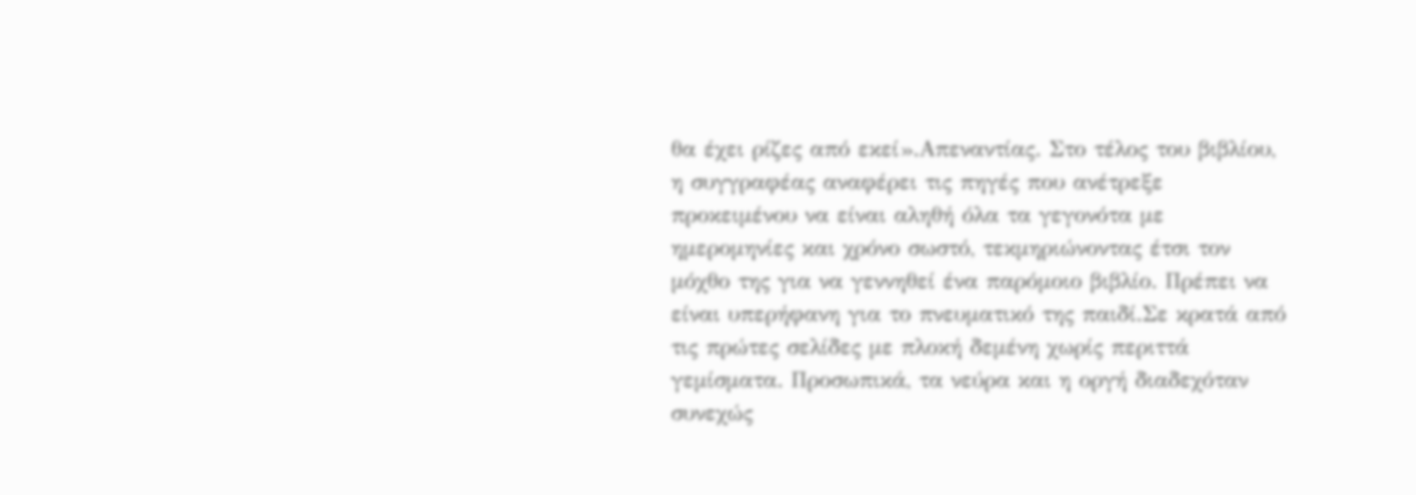θα έχει ρίζες από εκεί».Απεναντίας. Στο τέλος του βιβλίου, η συγγραφέας αναφέρει τις πηγές που ανέτρεξε προκειμένου να είναι αληθή όλα τα γεγονότα με ημερομηνίες και χρόνο σωστό, τεκμηριώνοντας έτσι τον μόχθο της για να γεννηθεί ένα παρόμοιο βιβλίο. Πρέπει να είναι υπερήφανη για το πνευματικό της παιδί.Σε κρατά από τις πρώτες σελίδες με πλοκή δεμένη χωρίς περιττά γεμίσματα. Προσωπικά, τα νεύρα και η οργή διαδεχόταν συνεχώς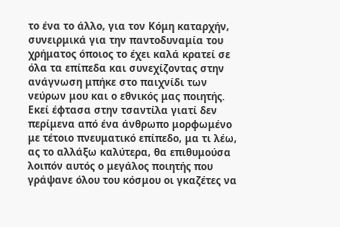το ένα το άλλο, για τον Κόμη καταρχήν, συνειρμικά για την παντοδυναμία του χρήματος όποιος το έχει καλά κρατεί σε όλα τα επίπεδα και συνεχίζοντας στην ανάγνωση μπήκε στο παιχνίδι των νεύρων μου και ο εθνικός μας ποιητής. Εκεί έφτασα στην τσαντίλα γιατί δεν περίμενα από ένα άνθρωπο μορφωμένο με τέτοιο πνευματικό επίπεδο, μα τι λέω, ας το αλλάξω καλύτερα, θα επιθυμούσα λοιπόν αυτός ο μεγάλος ποιητής που γράψανε όλου του κόσμου οι γκαζέτες να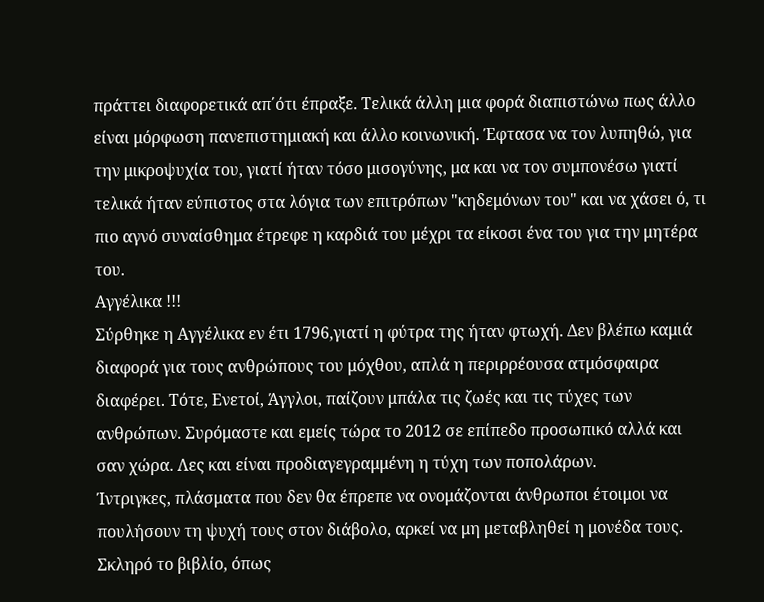πράττει διαφορετικά απ΄ότι έπραξε. Τελικά άλλη μια φορά διαπιστώνω πως άλλο είναι μόρφωση πανεπιστημιακή και άλλο κοινωνική. Έφτασα να τον λυπηθώ, για την μικροψυχία του, γιατί ήταν τόσο μισογύνης, μα και να τον συμπονέσω γιατί τελικά ήταν εύπιστος στα λόγια των επιτρόπων "κηδεμόνων του" και να χάσει ό, τι πιο αγνό συναίσθημα έτρεφε η καρδιά του μέχρι τα είκοσι ένα του για την μητέρα του.
Αγγέλικα !!!
Σύρθηκε η Αγγέλικα εν έτι 1796,γιατί η φύτρα της ήταν φτωχή. Δεν βλέπω καμιά διαφορά για τους ανθρώπους του μόχθου, απλά η περιρρέουσα ατμόσφαιρα διαφέρει. Τότε, Ενετοί, Άγγλοι, παίζουν μπάλα τις ζωές και τις τύχες των ανθρώπων. Συρόμαστε και εμείς τώρα το 2012 σε επίπεδο προσωπικό αλλά και σαν χώρα. Λες και είναι προδιαγεγραμμένη η τύχη των ποπολάρων.
Ίντριγκες, πλάσματα που δεν θα έπρεπε να ονομάζονται άνθρωποι έτοιμοι να πουλήσουν τη ψυχή τους στον διάβολο, αρκεί να μη μεταβληθεί η μονέδα τους.
Σκληρό το βιβλίο, όπως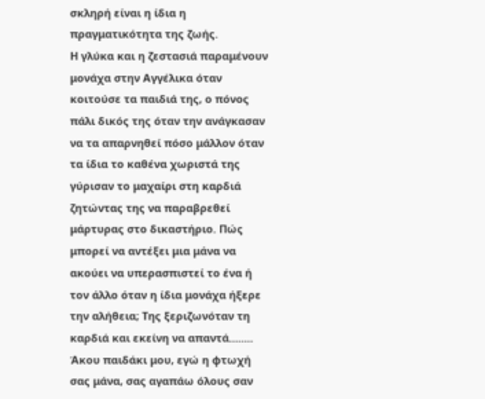σκληρή είναι η ίδια η πραγματικότητα της ζωής.
Η γλύκα και η ζεστασιά παραμένουν μονάχα στην Αγγέλικα όταν κοιτούσε τα παιδιά της, ο πόνος πάλι δικός της όταν την ανάγκασαν να τα απαρνηθεί πόσο μάλλον όταν τα ίδια το καθένα χωριστά της γύρισαν το μαχαίρι στη καρδιά ζητώντας της να παραβρεθεί μάρτυρας στο δικαστήριο. Πώς μπορεί να αντέξει μια μάνα να ακούει να υπερασπιστεί το ένα ή τον άλλο όταν η ίδια μονάχα ήξερε την αλήθεια; Της ξεριζωνόταν τη καρδιά και εκείνη να απαντά........
Άκου παιδάκι μου, εγώ η φτωχή σας μάνα, σας αγαπάω όλους σαν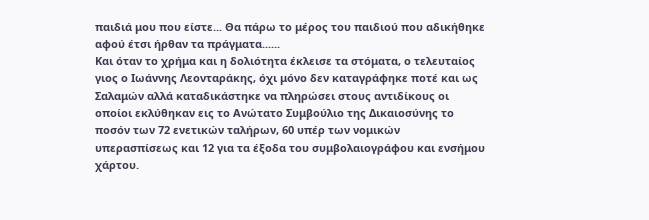παιδιά μου που είστε... Θα πάρω το μέρος του παιδιού που αδικήθηκε αφού έτσι ήρθαν τα πράγματα......
Και όταν το χρήμα και η δολιότητα έκλεισε τα στόματα, ο τελευταίος γιος ο Ιωάννης Λεονταράκης, όχι μόνο δεν καταγράφηκε ποτέ και ως Σαλαμών αλλά καταδικάστηκε να πληρώσει στους αντιδίκους οι οποίοι εκλύθηκαν εις το Ανώτατο Συμβούλιο της Δικαιοσύνης το ποσόν των 72 ενετικών ταλήρων, 60 υπέρ των νομικών υπερασπίσεως και 12 για τα έξοδα του συμβολαιογράφου και ενσήμου χάρτου.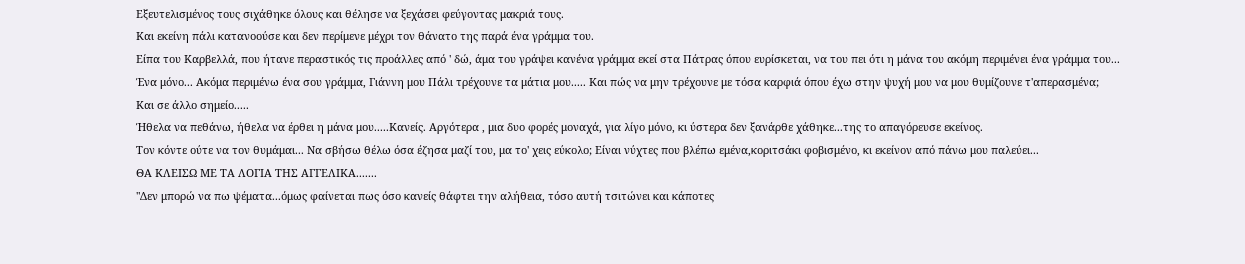Εξευτελισμένος τους σιχάθηκε όλους και θέλησε να ξεχάσει φεύγοντας μακριά τους.
Και εκείνη πάλι κατανοούσε και δεν περίμενε μέχρι τον θάνατο της παρά ένα γράμμα του.
Είπα του Καρβελλά, που ήτανε περαστικός τις προάλλες από ' δώ, άμα του γράψει κανένα γράμμα εκεί στα Πάτρας όπου ευρίσκεται, να του πει ότι η μάνα του ακόμη περιμένει ένα γράμμα του... Ένα μόνο... Ακόμα περιμένω ένα σου γράμμα, Γιάννη μου Πάλι τρέχουνε τα μάτια μου..... Και πώς να μην τρέχουνε με τόσα καρφιά όπου έχω στην ψυχή μου να μου θυμίζουνε τ'απερασμένα;
Και σε άλλο σημείο.....
Ήθελα να πεθάνω, ήθελα να έρθει η μάνα μου.....Κανείς. Αργότερα , μια δυο φορές μοναχά, για λίγο μόνο, κι ύστερα δεν ξανάρθε χάθηκε...της το απαγόρευσε εκείνος.
Τον κόντε ούτε να τον θυμάμαι... Να σβήσω θέλω όσα έζησα μαζί του, μα το' χεις εύκολο; Είναι νύχτες που βλέπω εμένα,κοριτσάκι φοβισμένο, κι εκείνον από πάνω μου παλεύει...
ΘΑ ΚΛΕΙΣΩ ΜΕ ΤΑ ΛΟΓΙΑ ΤΗΣ ΑΓΓΕΛΙΚΑ.......
"Δεν μπορώ να πω ψέματα...όμως φαίνεται πως όσο κανείς θάφτει την αλήθεια, τόσο αυτή τσιτώνει και κάποτες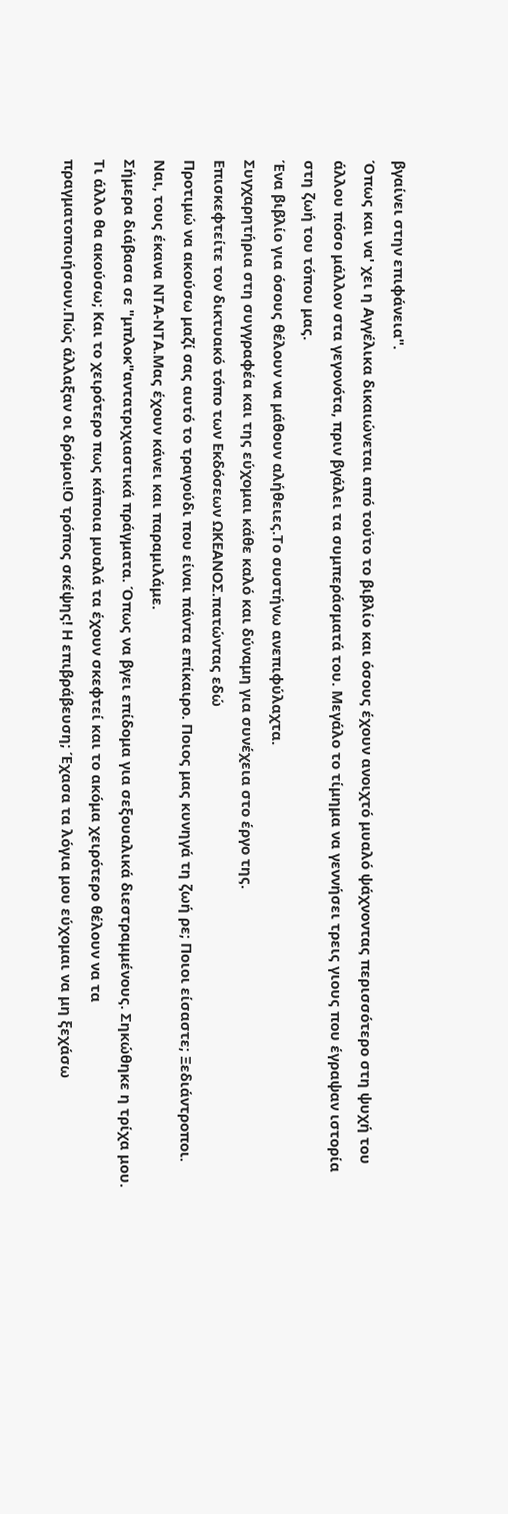βγαίνει στην επιφάνεια".
Όπως και να' χει η Αγγέλικα δικαιώνεται από τούτο το βιβλίο και όσους έχουν ανοιχτό μυαλό ψάχνοντας περισσότερο στη ψυχή του άλλου πόσο μάλλον στα γεγονότα, πριν βγάλει τα συμπεράσματά του. Μεγάλο το τίμημα να γεννήσει τρεις γιους που έγραψαν ιστορία στη ζωή του τόπου μας.
Ένα βιβλίο για όσους θέλουν να μάθουν αλήθειες.Το συστήνω ανεπιφύλαχτα.
Συγχαρητήρια στη συγγραφέα και της εύχομαι κάθε καλό και δύναμη για συνέχεια στο έργο της.
Επισκεφτείτε τον δικτυακό τόπο των Εκδόσεων ΩΚΕΑΝΟΣ.πατώντας εδώ
Προτιμώ να ακούσω μαζί σας αυτό το τραγούδι που είναι πάντα επίκαιρο. Ποιος μας κυνηγά τη ζωή ρε; Ποιοι είσαστε; Ξεδιάντροποι. Ναι, τους έκανα ΝΤΑ-ΝΤΑ.Μας έχουν κάνει και παραμιλάμε.
Σήμερα διάβασα σε "μπλοκ"αντατριχιαστικά πράγματα. Όπως να βγει επίδομα για σεξουαλικά διεστραμμένους. Σηκώθηκε η τρίχα μου. Τι άλλο θα ακούσω; Και το χειρότερο πως κάποια μυαλά τα έχουν σκεφτεί και το ακόμα χειρότερο θέλουν να τα πραγματοποιήσουν.Πώς άλλαξαν οι δρόμοι!Ο τρόπος σκέψης! Η επιβράβευση; Έχασα τα λόγια μου εύχομαι να μη ξεχάσω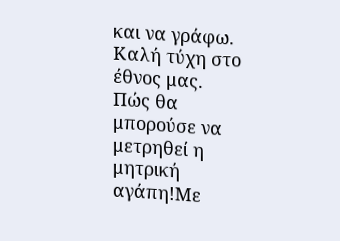και να γράφω. Καλή τύχη στο έθνος μας.
Πώς θα μπορούσε να μετρηθεί η μητρική αγάπη!Με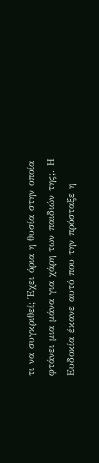τι να συγκριθεί; Έχει όρια η θυσία στην οποία φτάνει μια μάνα για χάρη των παιδιών της;. Η Ευδοκία έκανε αυτό που την πρόσταξε η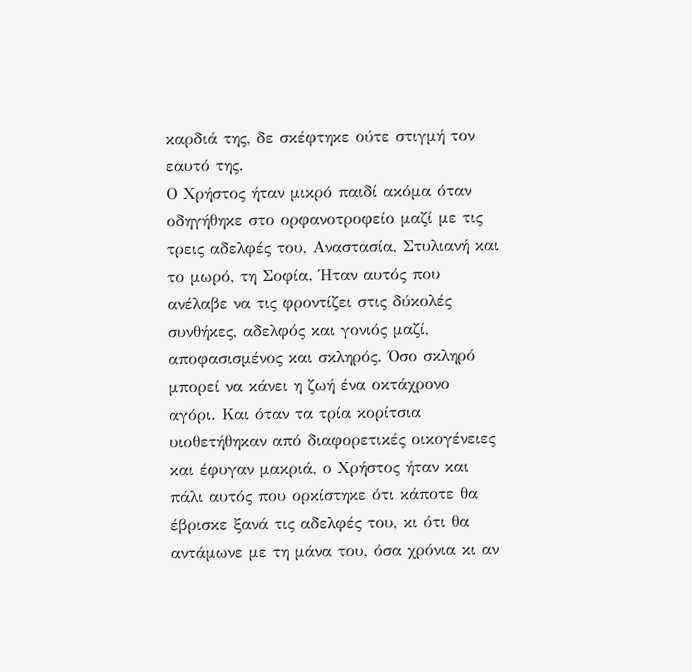καρδιά της, δε σκέφτηκε ούτε στιγμή τον εαυτό της.
Ο Χρήστος ήταν μικρό παιδί ακόμα όταν οδηγήθηκε στο ορφανοτροφείο μαζί με τις τρεις αδελφές του, Αναστασία, Στυλιανή και το μωρό, τη Σοφία. Ήταν αυτός που ανέλαβε να τις φροντίζει στις δύκολές συνθήκες, αδελφός και γονιός μαζί, αποφασισμένος και σκληρός. Όσο σκληρό μπορεί να κάνει η ζωή ένα οκτάχρονο αγόρι. Και όταν τα τρία κορίτσια υιοθετήθηκαν από διαφορετικές οικογένειες και έφυγαν μακριά, ο Χρήστος ήταν και πάλι αυτός που ορκίστηκε ότι κάποτε θα έβρισκε ξανά τις αδελφές του, κι ότι θα αντάμωνε με τη μάνα του, όσα χρόνια κι αν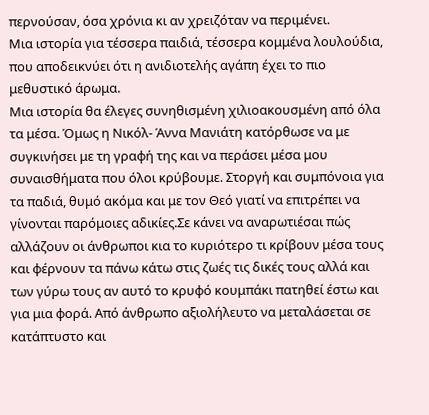περνούσαν, όσα χρόνια κι αν χρειζόταν να περιμένει.
Μια ιστορία για τέσσερα παιδιά, τέσσερα κομμένα λουλούδια, που αποδεικνύει ότι η ανιδιοτελής αγάπη έχει το πιο μεθυστικό άρωμα.
Μια ιστορία θα έλεγες συνηθισμένη χιλιοακουσμένη από όλα τα μέσα. Όμως η Νικόλ- Άννα Μανιάτη κατόρθωσε να με συγκινήσει με τη γραφή της και να περάσει μέσα μου συναισθήματα που όλοι κρύβουμε. Στοργή και συμπόνοια για τα παδιά, θυμό ακόμα και με τον Θεό γιατί να επιτρέπει να γίνονται παρόμοιες αδικίες.Σε κάνει να αναρωτιέσαι πώς αλλάζουν οι άνθρωποι κια το κυριότερο τι κρίβουν μέσα τους και φέρνουν τα πάνω κάτω στις ζωές τις δικές τους αλλά και των γύρω τους αν αυτό το κρυφό κουμπάκι πατηθεί έστω και για μια φορά. Από άνθρωπο αξιολήλευτο να μεταλάσεται σε κατάπτυστο και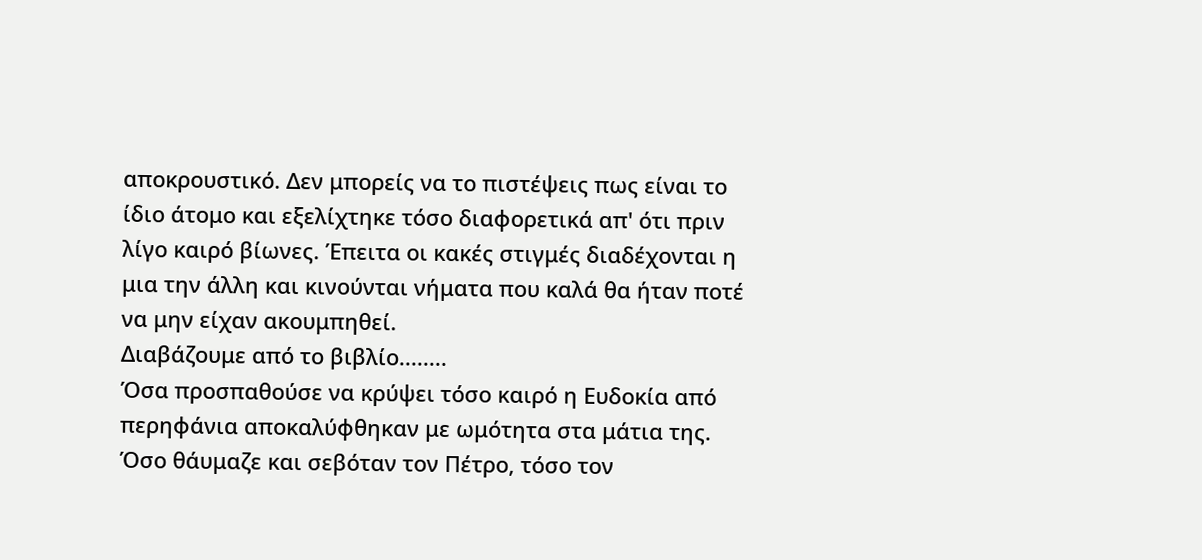αποκρουστικό. Δεν μπορείς να το πιστέψεις πως είναι το ίδιο άτομο και εξελίχτηκε τόσο διαφορετικά απ' ότι πριν λίγο καιρό βίωνες. Έπειτα οι κακές στιγμές διαδέχονται η μια την άλλη και κινούνται νήματα που καλά θα ήταν ποτέ να μην είχαν ακουμπηθεί.
Διαβάζουμε από το βιβλίο........
Όσα προσπαθούσε να κρύψει τόσο καιρό η Ευδοκία από περηφάνια αποκαλύφθηκαν με ωμότητα στα μάτια της. Όσο θάυμαζε και σεβόταν τον Πέτρο, τόσο τον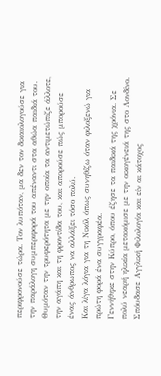περιφρονούσε τώρα. Τον λυπόταν, μα δεν τον δικαιολογούσε για την παράλογη συμπεριφορά του απέναντι στα αθώα παιδιά του. Θυμόταν την τρυφερότητα με την οποία τα αντιμετώπιζε άλλοτε, την αγάπη και τη φροντίδα του, και απορούσε πώς μπορούσε ένας άνθρωπος να αλλάξει τόσο πολύ.
Και λίγα λόγια για τη Νικόλ όπως συνηθίζω όταν φιλοξενώ για πρώτη φορά ένα συγγραφέα.
Γεννήθηκε στην Κύπρο, όπου έζησε τα παιδικά της χρόνια. Σε πολύ νεαρή ηλικία μετακόμισε με την οικογένειά της στο Λονδίνο. Σπόυδασε Αγγλική Φιλολογία και είν αι κάτοχος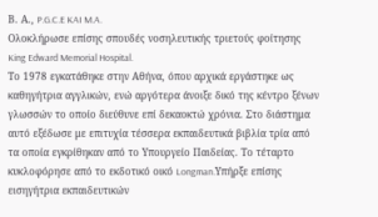Β. Α., P.G.C.E KAI M.A.
Ολοκλήρωσε επίσης σπουδές νοσηλευτικής τριετούς φοίτησης King Edward Memorial Hospital.
Το 1978 εγκατάθηκε στην Αθήνα, όπου αρχικά εργάστηκε ως καθηγήτρια αγγλικών, ενώ αργότερα άνοιξε δικό της κέντρο ξένων γλωσσών το οποίο διεύθυνε επί δεκαοκτώ χρόνια. Στο διάστημα αυτό εξέδωσε με επιτυχία τέσσερα εκπαιδευτικά βιβλία τρία από τα οποία εγκρίθηκαν από το Υπουργείο Παιδείας. Το τέταρτο κυκλοφόρησε από το εκδοτικό οικό Longman.Υπήρξε επίσης εισηγήτρια εκπαιδευτικών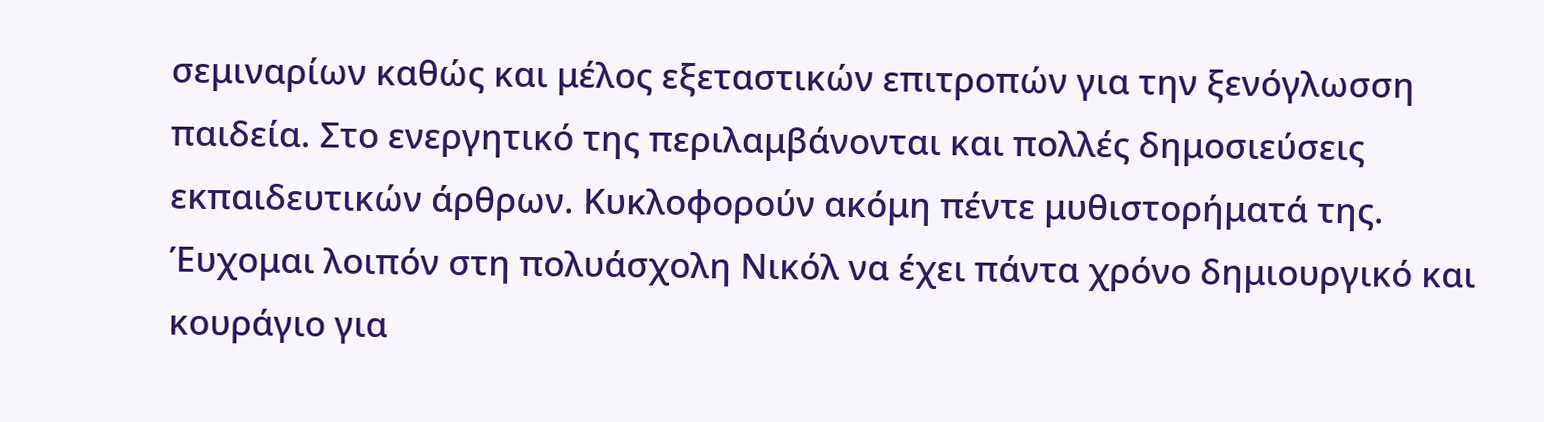σεμιναρίων καθώς και μέλος εξεταστικών επιτροπών για την ξενόγλωσση παιδεία. Στο ενεργητικό της περιλαμβάνονται και πολλές δημοσιεύσεις εκπαιδευτικών άρθρων. Κυκλοφορούν ακόμη πέντε μυθιστορήματά της.
Έυχομαι λοιπόν στη πολυάσχολη Νικόλ να έχει πάντα χρόνο δημιουργικό και κουράγιο για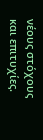νέους στόχους και επιτυχίες.